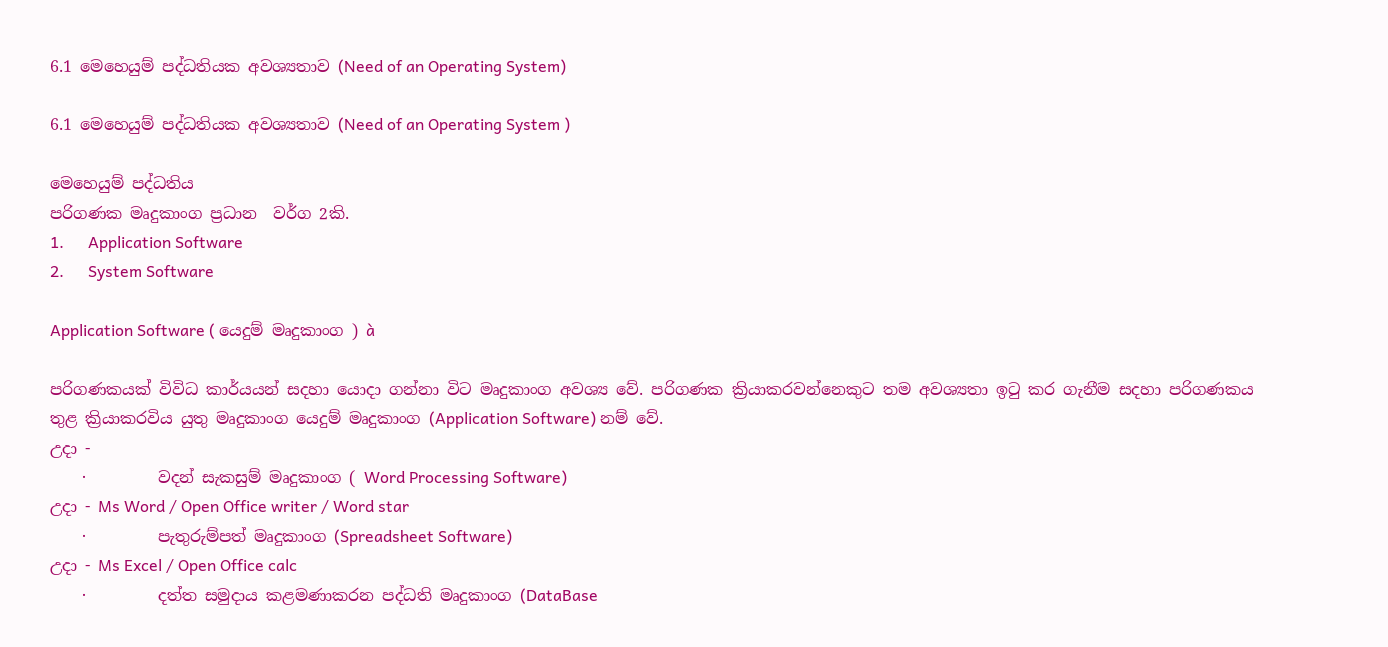6.1 මෙහෙයුම් පද්ධතියක අවශ්‍යතාව (Need of an Operating System)

6.1 මෙහෙයුම් පද්ධතියක අවශ්‍යතාව (Need of an Operating System )

මෙහෙයුම් පද්ධතිය
පරිගණක මෘදුකාංග ප්‍රධාන  වර්ග 2කි.
1.      Application Software
2.      System Software

Application Software ( යෙදුම් මෘදුකාංග ) à

පරිගණකයක් විවිධ කාර්යයන් සදහා යොදා ගන්නා විට මෘදුකාංග අවශ්‍ය වේ. පරිගණක ක්‍රියාකරවන්නෙකුට තම අවශ්‍යතා ඉටු කර ගැනීම සදහා පරිගණකය තුළ ක්‍රියාකරවිය යුතු මෘදුකාංග යෙදුම් මෘදුකාංග (Application Software) නම් වේ.
උදා -
    ·         වදන් සැකසුම් මෘදුකාංග ( Word Processing Software)
උදා - Ms Word / Open Office writer / Word star
    ·         පැතුරුම්පත් මෘදුකාංග (Spreadsheet Software)
උදා - Ms Excel / Open Office calc
    ·         දත්ත සමුදාය කළමණාකරන පද්ධති මෘදුකාංග (DataBase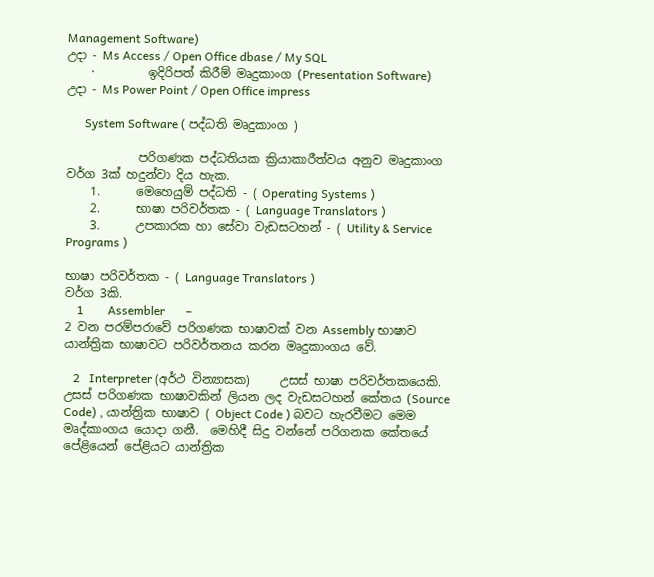Management Software)
උදා - Ms Access / Open Office dbase / My SQL
    ·         ඉදිරිපත් කිරීම් මෘදුකාංග (Presentation Software)
උදා - Ms Power Point / Open Office impress

      System Software ( පද්ධති මෘදුකාංග )

            පරිගණක පද්ධතියක ක්‍රියාකාරීත්වය අනුව මෘදුකාංග වර්ග 3ක් හදුන්වා දිය හැක.
    1.      මෙහෙයුම් පද්ධති - ( Operating Systems )
    2.      භාෂා පරිවර්තක - ( Language Translators )
    3.      උපකාරක හා සේවා වැඩසටහන් - ( Utility & Service Programs )

භාෂා පරිවර්තක - ( Language Translators )
වර්ග 3කි.
    1        Assembler       –
2 වන පරම්පරාවේ පරිගණක භාෂාවක් වන Assembly භාෂාව යාන්ත්‍රික භාෂාවට පරිවර්තනය කරන මෘදුකාංගය වේ.

   2   Interpreter (අර්ථ වින්‍යාසක)     උසස් භාෂා පරිවර්තකයෙකි. උසස් පරිගණක භාෂාවකින් ලියන ලද වැඩසටහන් කේතය (Source Code) , යාන්ත්‍රික භාෂාව ( Object Code ) බවට හැරවීමට මෙම මෘද්කාංගය යොදා ගනී.  මෙහිදී සිදු වන්නේ පරිගනක කේතයේ පේළියෙන් පේළියට යාන්ත්‍රික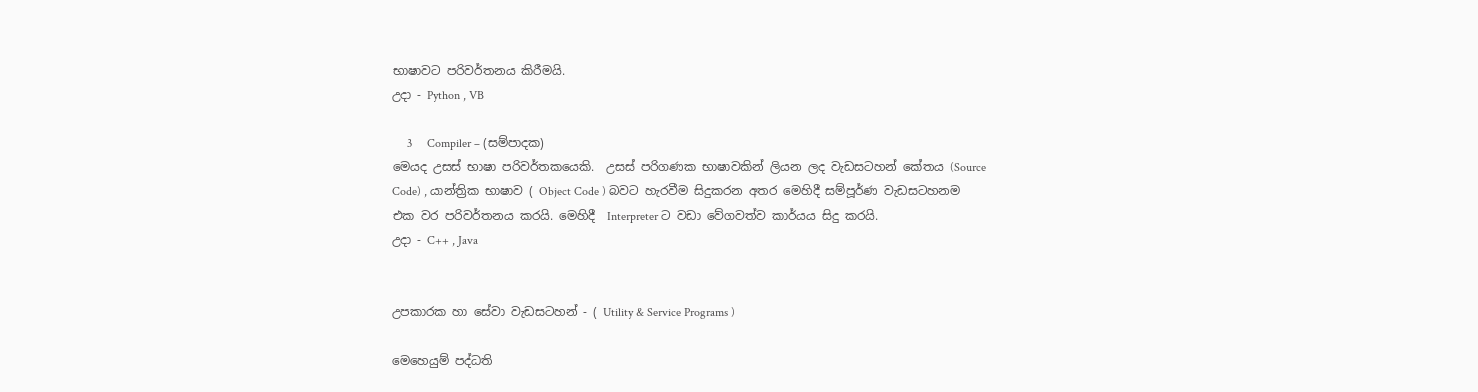භාෂාවට පරිවර්තනය කිරීමයි.
උදා - Python , VB

     3     Compiler – (සම්පාදක)
මෙයද උසස් භාෂා පරිවර්තකයෙකි.  උසස් පරිගණක භාෂාවකින් ලියන ලද වැඩසටහන් කේතය (Source Code) , යාන්ත්‍රික භාෂාව ( Object Code ) බවට හැරවීම සිදුකරන අතර මෙහිදී සම්පූර්ණ වැඩසටහනම එක වර පරිවර්තනය කරයි. මෙහිදී  Interpreter ට වඩා වේගවත්ව කාර්යය සිදු කරයි.
උදා - C++ , Java


උපකාරක හා සේවා වැඩසටහන් - ( Utility & Service Programs )

මෙහෙයුම් පද්ධති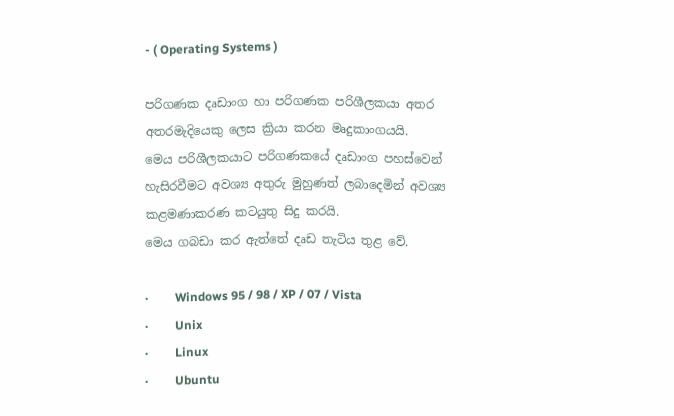- ( Operating Systems )

පරිගණක දෘඩාංග හා පරිගණක පරිශීලකයා අතර අතරමැදියෙකු ලෙස ක්‍රියා කරන මෘදුකාංගයයි.
මෙය පරිශීලකයාට පරිගණකයේ දෘඩාංග පහස්වෙන් හැසිරවීමට අවශ්‍ය අතුරු මුහුණත් ලබාදෙමින් අවශ්‍ය කළමණාකරණ කටයුතු සිදු කරයි.
මෙය ගබඩා කර ඇත්තේ දෘඩ තැටිය තුළ වේ.

·         Windows 95 / 98 / XP / 07 / Vista
·         Unix
·         Linux
·         Ubuntu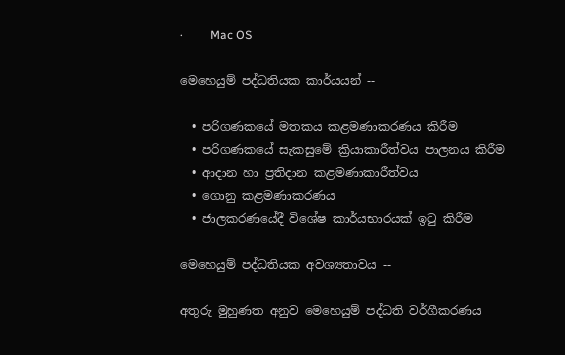·         Mac OS

මෙහෙයුම් පද්ධතියක කාර්යයන් --

  • පරිගණකයේ මතකය කළමණාකරණය කිරීම
  • පරිගණකයේ සැකසුමේ ක්‍රියාකාරීත්වය පාලනය කිරීම
  • ආදාන හා ප්‍රතිදාන කළමණාකාරීත්වය
  • ගොනු කළමණාකරණය
  • ජාලකරණයේදී විශේෂ කාර්යභාරයක් ඉටු කිරීම

මෙහෙයුම් පද්ධතියක අවශ්‍යතාවය --

අතුරු මුහුණත අනුව මෙහෙයුම් පද්ධති වර්ගීකරණය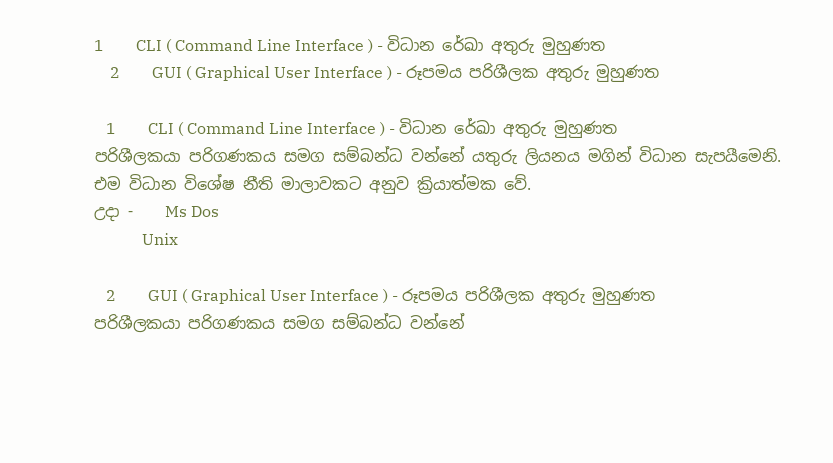1        CLI ( Command Line Interface ) - විධාන රේඛා අතුරු මුහුණත
    2        GUI ( Graphical User Interface ) - රූපමය පරිශීලක අතුරු මුහුණත

   1        CLI ( Command Line Interface ) - විධාන රේඛා අතුරු මුහුණත
පරිශීලකයා පරිගණකය සමග සම්බන්ධ වන්නේ යතුරු ලියනය මගින් විධාන සැපයීමෙනි.
එම විධාන විශේෂ නීති මාලාවකට අනුව ක්‍රියාත්මක වේ.
උදා -    Ms Dos
            Unix

   2        GUI ( Graphical User Interface ) - රූපමය පරිශීලක අතුරු මුහුණත
පරිශීලකයා පරිගණකය සමග සම්බන්ධ වන්නේ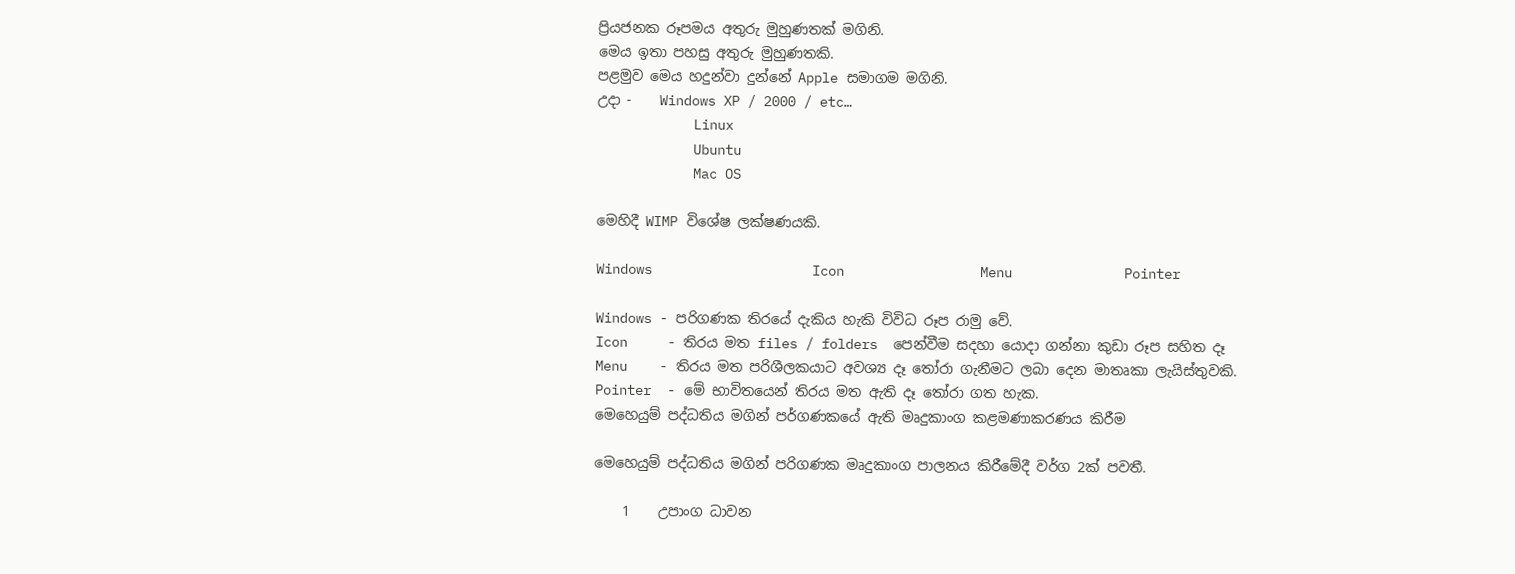ප්‍රියජනක රූපමය අතුරු මුහුණතක් මගිනි.
මෙය ඉතා පහසු අතුරු මුහුණතකි.
පළමුව මෙය හදුන්වා දුන්නේ Apple සමාගම මගිනි.
උදා -    Windows XP / 2000 / etc…
            Linux
            Ubuntu
            Mac OS

මෙහිදී WIMP විශේෂ ලක්ෂණයකි.

Windows                    Icon                 Menu              Pointer

Windows - පරිගණක තිරයේ දැකිය හැකි විවිධ රූප රාමු වේ.
Icon     - තිරය මත files / folders  පෙන්වීම සදහා යොදා ගන්නා කුඩා රූප සහිත දෑ
Menu    - තිරය මත පරිශීලකයාට අවශ්‍ය දෑ තෝරා ගැනීමට ලබා දෙන මාතෘකා ලැයිස්තුවකි.
Pointer  - මේ භාවිතයෙන් තිරය මත ඇති දෑ තෝරා ගත හැක.
මෙහෙයුම් පද්ධතිය මගින් පර්ගණකයේ ඇති මෘදුකාංග කළමණාකරණය කිරීම

මෙහෙයුම් පද්ධතිය මගින් පරිගණක මෘදුකාංග පාලනය කිරීමේදී වර්ග 2ක් පවතී.

    1    උපාංග ධාවන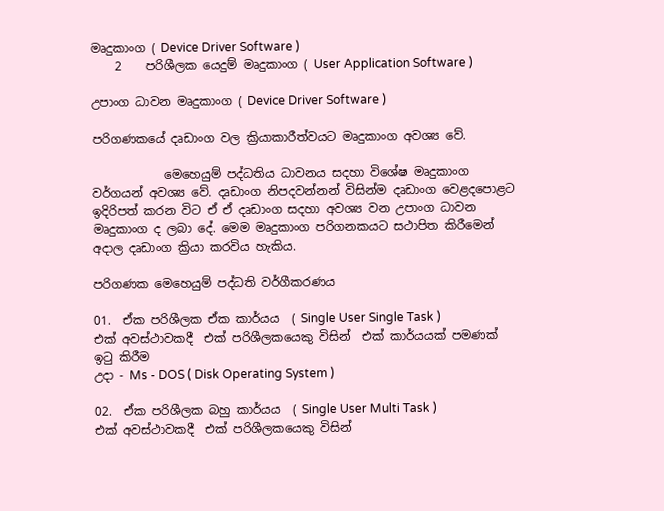මෘදුකාංග ( Device Driver Software )
    2    පරිශීලක යෙදුම් මෘදුකාංග ( User Application Software )

උපාංග ධාවන මෘදුකාංග ( Device Driver Software )

පරිගණකයේ දෘඩාංග වල ක්‍රියාකාරීත්වයට මෘදුකාංග අවශ්‍ය වේ.

            මෙහෙයුම් පද්ධතිය ධාවනය සදහා විශේෂ මෘදුකාංග වර්ගයන් අවශ්‍ය වේ. දෘඩාංග නිපදවන්නන් විසින්ම දෘඩාංග වෙළදපොළට ඉදිරිපත් කරන විට ඒ ඒ දෘඩාංග සදහා අවශ්‍ය වන උපාංග ධාවන මෘදුකාංග ද ලබා දේ. මෙම මෘදුකාංග පරිගනකයට සථාපිත කිරීමෙන් අදාල දෘඩාංග ක්‍රියා කරවිය හැකිය.

පරිගණක මෙහෙයුම් පද්ධති වර්ගීකරණය

01.  ඒක පරිශීලක ඒක කාර්යය  ( Single User Single Task )
එක් අවස්ථාවකදී  එක් පරිශීලකයෙකු විසින්  එක් කාර්යයක් පමණක් ඉටු කිරීම
උදා - Ms - DOS ( Disk Operating System )

02.  ඒක පරිශීලක බහු කාර්යය  ( Single User Multi Task )
එක් අවස්ථාවකදී  එක් පරිශීලකයෙකු විසින්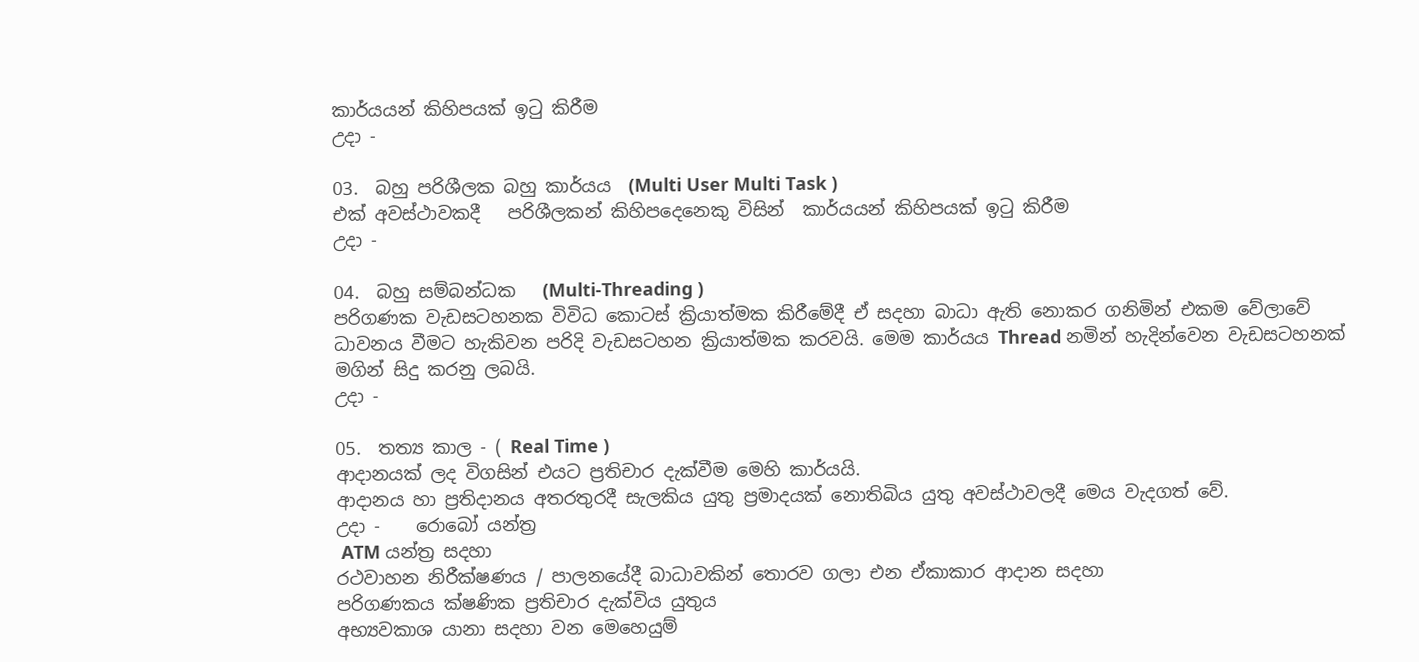කාර්යයන් කිහිපයක් ඉටු කිරීම
උදා -

03.  බහු පරිශීලක බහු කාර්යය  (Multi User Multi Task )
එක් අවස්ථාවකදී   පරිශීලකන් කිහිපදෙනෙකු විසින්  කාර්යයන් කිහිපයක් ඉටු කිරීම
උදා -

04.  බහු සම්බන්ධක   (Multi-Threading )
පරිගණක වැඩසටහනක විවිධ කොටස් ක්‍රියාත්මක කිරීමේදී ඒ සදහා බාධා ඇති නොකර ගනිමින් එකම වේලාවේ ධාවනය වීමට හැකිවන පරිදි වැඩසටහන ක්‍රියාත්මක කරවයි. මෙම කාර්යය Thread නමින් හැදින්වෙන වැඩසටහනක් මගින් සිදු කරනු ලබයි.
උදා -

05.  තත්‍ය කාල - ( Real Time )
ආදානයක් ලද විගසින් එයට ප්‍රතිචාර දැක්වීම මෙහි කාර්යයි.
ආදානය හා ප්‍රතිදානය අතරතුරදී සැලකිය යුතු ප්‍රමාදයක් නොතිබිය යුතු අවස්ථාවලදී මෙය වැදගත් වේ.
උදා -    රොබෝ යන්ත්‍ර
 ATM යන්ත්‍ර සදහා
රථවාහන නිරීක්ෂණය / පාලනයේදී බාධාවකින් තොරව ගලා එන ඒකාකාර ආදාන සදහා                         පරිගණකය ක්ෂණික ප්‍රතිචාර දැක්විය යුතුය
අභ්‍යවකාශ යානා සදහා වන මෙහෙයුම්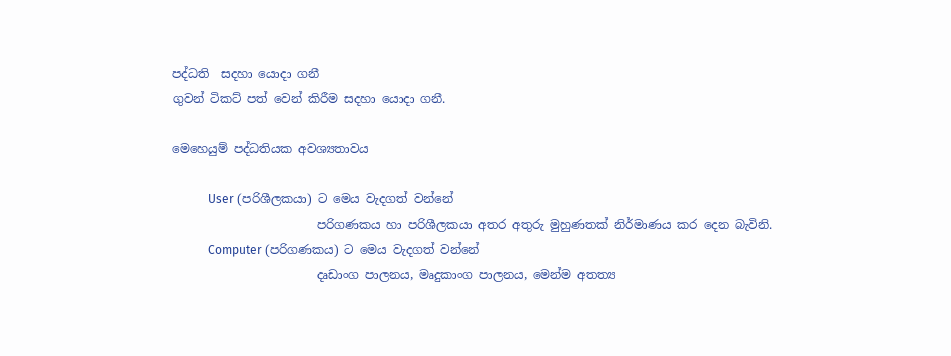පද්ධති  සදහා යොදා ගනී
ගුවන් ටිකට් පත් වෙන් කිරීම සදහා යොදා ගනී.

මෙහෙයුම් පද්ධතියක අවශ්‍යතාවය

            User (පරිශීලකයා) ට මෙය වැදගත් වන්නේ
                        පරිගණකය හා පරිශීලකයා අතර අතුරු මුහුණතක් නිර්මාණය කර දෙන බැවිනි.
            Computer (පරිගණකය) ට මෙය වැදගත් වන්නේ
                        දෘඩාංග පාලනය, මෘදුකාංග පාලනය, මෙන්ම අතත්‍ය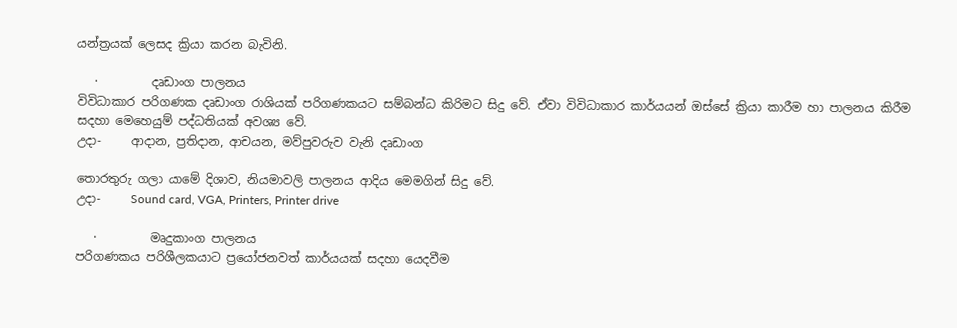යන්ත්‍රයක් ලෙසද ක්‍රියා කරන බැවිනි.

   ·         දෘඩාංග පාලනය
විවිධාකාර පරිගණක දෘඩාංග රාශියක් පරිගණකයට සම්බන්ධ කිරිමට සිදු වේ. ඒවා විවිධාකාර කාර්යයන් ඔස්සේ ක්‍රියා කාරීම හා පාලනය කිරීම සදහා මෙහෙයුම් පද්ධතියක් අවශ්‍ය වේ.
උදා-     ආදාන, ප්‍රතිදාන, ආචයන, මව්පුවරුව වැනි දෘඩාංග

තොරතුරු ගලා යාමේ දිශාව, නියමාවලි පාලනය ආදිය මෙමගින් සිදු වේ.
උදා-     Sound card, VGA, Printers, Printer drive

   ·         මෘදුකාංග පාලනය
පරිගණකය පරිශීලකයාට ප්‍රයෝජනවත් කාර්යයක් සදහා යෙදවීම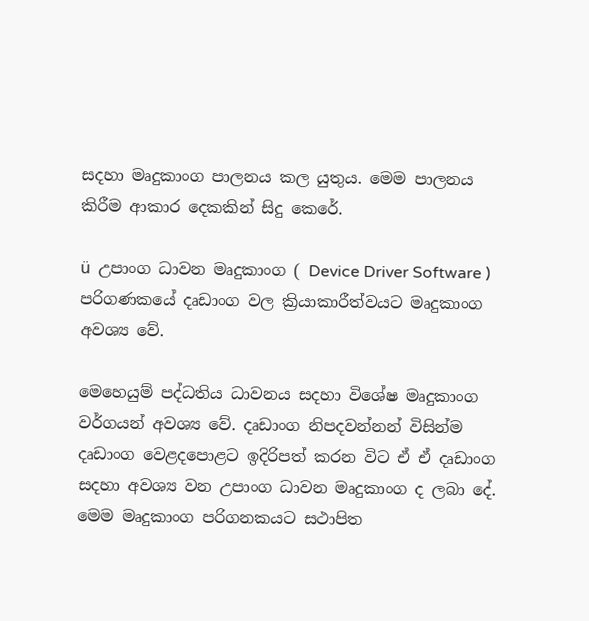සදහා මෘදුකාංග පාලනය කල යුතුය. මෙම පාලනය කිරීම ආකාර දෙකකින් සිදු කෙරේ.

ü  උපාංග ධාවන මෘදුකාංග ( Device Driver Software )
පරිගණකයේ දෘඩාංග වල ක්‍රියාකාරීත්වයට මෘදුකාංග අවශ්‍ය වේ.

මෙහෙයුම් පද්ධතිය ධාවනය සදහා විශේෂ මෘදුකාංග වර්ගයන් අවශ්‍ය වේ. දෘඩාංග නිපදවන්නන් විසින්ම දෘඩාංග වෙළදපොළට ඉදිරිපත් කරන විට ඒ ඒ දෘඩාංග සදහා අවශ්‍ය වන උපාංග ධාවන මෘදුකාංග ද ලබා දේ. මෙම මෘදුකාංග පරිගනකයට සථාපිත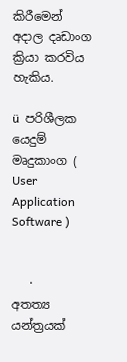කිරීමෙන් අදාල දෘඩාංග ක්‍රියා කරවිය හැකිය.

ü  පරිශීලක යෙදුම් මෘදුකාංග ( User Application Software )


   ·         අතත්‍ය යන්ත්‍රයක්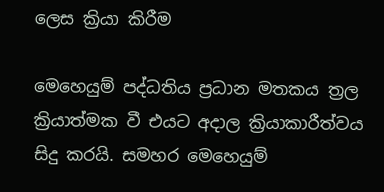ලෙස ක්‍රියා කිරීම

මෙහෙයුම් පද්ධතිය ප්‍රධාන මතකය ත්‍රල ක්‍රියාත්මක වී එයට අදාල ක්‍රියාකාරීත්වය සිදු කරයි. සමහර මෙහෙයුම්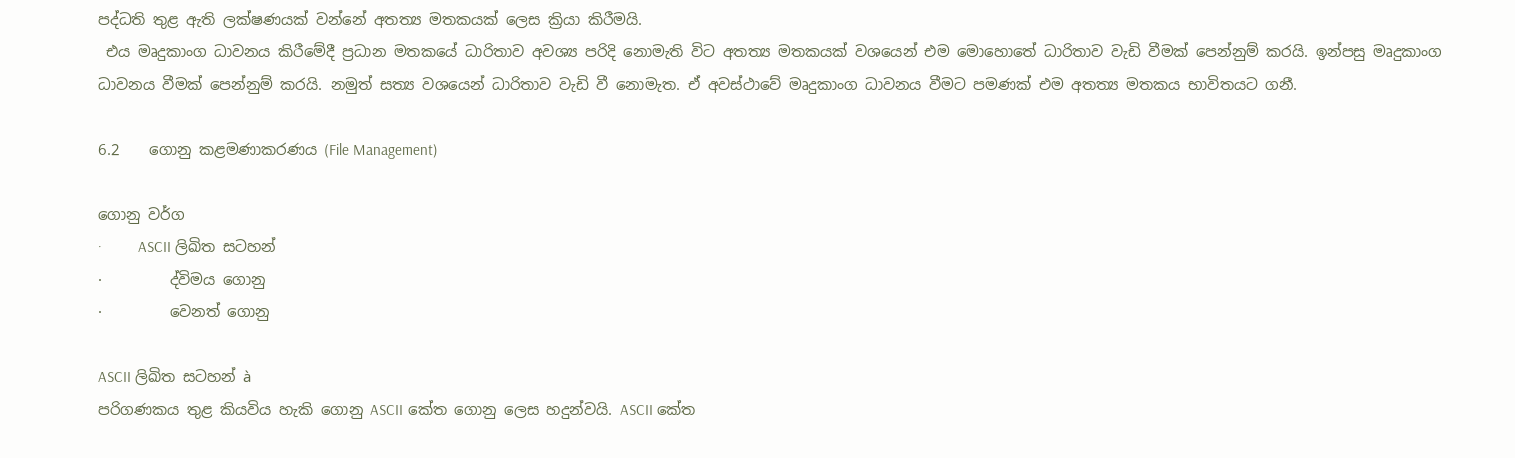පද්ධති තුළ ඇති ලක්ෂණයක් වන්නේ අතත්‍ය මතකයක් ලෙස ක්‍රියා කිරීමයි.
 එය මෘදුකාංග ධාවනය කිරීමේදී ප්‍රධාන මතකයේ ධාරිතාව අවශ්‍ය පරිදි නොමැති විට අතත්‍ය මතකයක් වශයෙන් එම මොහොතේ ධාරිතාව වැඩි වීමක් පෙන්නුම් කරයි. ඉන්පසු මෘදුකාංග ධාවනය වීමක් පෙන්නුම් කරයි. නමුත් සත්‍ය වශයෙන් ධාරිතාව වැඩි වී නොමැත. ඒ අවස්ථාවේ මෘදුකාංග ධාවනය වීමට පමණක් එම අතත්‍ය මතකය භාවිතයට ගනී.

6.2    ගොනු කළමණාකරණය (File Management)

ගොනු වර්ග
·         ASCII ලිඛිත සටහන්
·         ද්විමය ගොනු
·         වෙනත් ගොනු

ASCII ලිඛිත සටහන් à
පරිගණකය තුළ කියවිය හැකි ගොනු ASCII කේත ගොනු ලෙස හදුන්වයි. ASCII කේත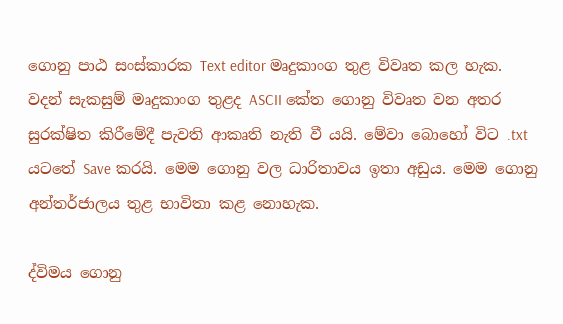ගොනු පාඨ සංස්කාරක Text editor මෘදුකාංග තුළ විවෘත කල හැක.
වදන් සැකසුම් මෘදුකාංග තුළද ASCII කේත ගොනු විවෘත වන අතර සුරක්ෂිත කිරීමේදී පැවති ආකෘති නැති වී යයි. මේවා බොහෝ විට .txt යටතේ Save කරයි. මෙම ගොනු වල ධාරිතාවය ඉතා අඩුය. මෙම ගොනු අන්තර්ජාලය තුළ භාවිතා කළ නොහැක.

ද්විමය ගොනු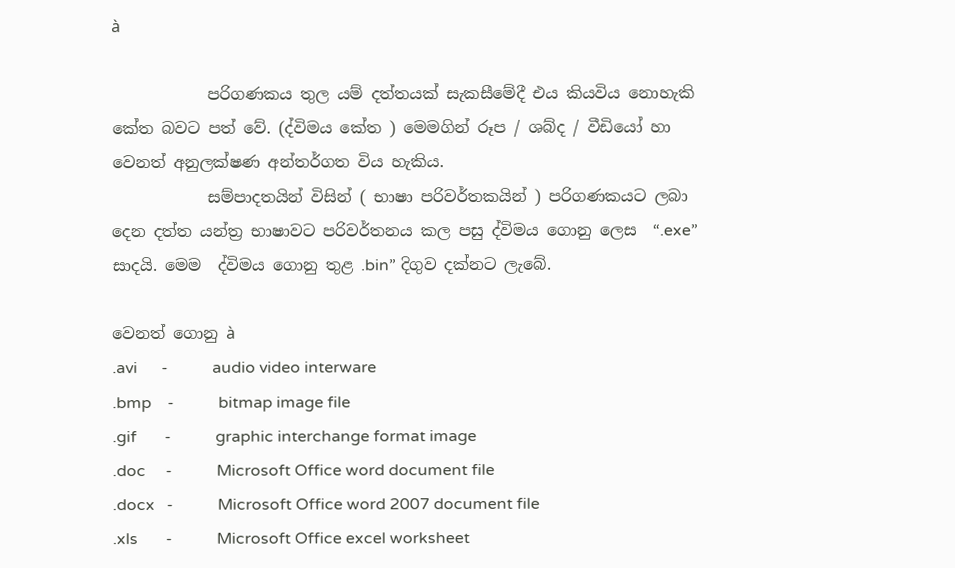à

            පරිගණකය තුල යම් දත්තයක් සැකසීමේදී එය කියවිය නොහැකි කේත බවට පත්‍ වේ. (ද්විමය කේත ) මෙමගින් රූප / ශබ්ද / වීඩියෝ හා වෙනත් අනුලක්ෂණ අන්තර්ගත විය හැකිය.
            සම්පාදතයින් විසින් ( භාෂා පරිවර්තකයින් ) පරිගණකයට ලබා දෙන දත්ත යන්ත්‍ර භාෂාවට පරිවර්තනය කල පසු ද්විමය ගොනු ලෙස  “.exe” සාදයි. මෙම  ද්විමය ගොනු තුළ .bin” දිගුව දක්නට ලැබේ.

වෙනත් ගොනු à
.avi      -           audio video interware
.bmp    -           bitmap image file
.gif       -           graphic interchange format image
.doc     -           Microsoft Office word document file
.docx   -           Microsoft Office word 2007 document file
.xls       -           Microsoft Office excel worksheet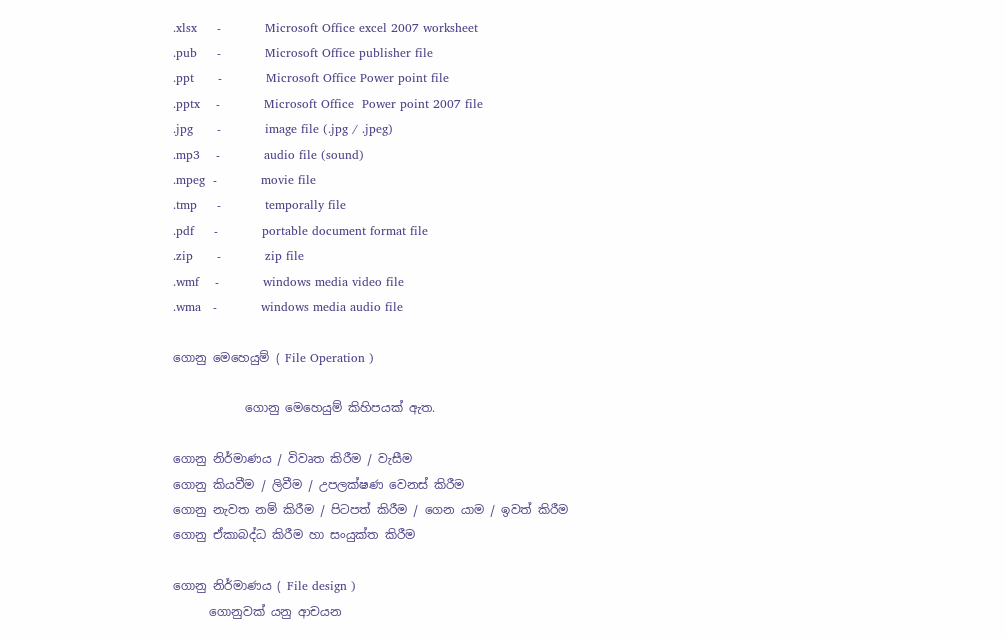.xlsx     -           Microsoft Office excel 2007 worksheet
.pub     -           Microsoft Office publisher file
.ppt      -           Microsoft Office Power point file
.pptx    -           Microsoft Office  Power point 2007 file
.jpg      -           image file (.jpg / .jpeg)
.mp3    -           audio file (sound)
.mpeg  -           movie file
.tmp     -           temporally file
.pdf     -           portable document format file
.zip      -           zip file
.wmf    -           windows media video file
.wma   -           windows media audio file

ගොනු මෙහෙයුම් ( File Operation )

            ගොනු මෙහෙයුම් කිහිපයක් ඇත.

ගොනු නිර්මාණය / විවෘත කිරීම / වැසීම
ගොනු කියවීම / ලිවීම / උපලක්ෂණ වෙනස් කිරීම
ගොනු නැවත නම් කිරීම / පිටපත් කිරීම / ගෙන යාම / ඉවත් කිරීම
ගොනු ඒකාබද්ධ කිරීම හා සංයුක්ත කිරීම

ගොනු නිර්මාණය ( File design )
      ගොනුවක් යනු ආචයන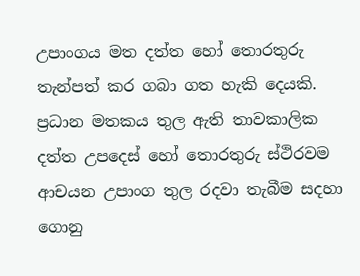උපාංගය මත දත්ත හෝ තොරතුරු තැන්පත් කර ගබා ගත හැකි දෙයකි. ප්‍රධාන මතකය තුල ඇති තාවකාලික දත්ත උපදෙස් හෝ තොරතුරු ස්ථිරවම ආචයන උපාංග තුල රදවා තැබීම සදහා ගොනු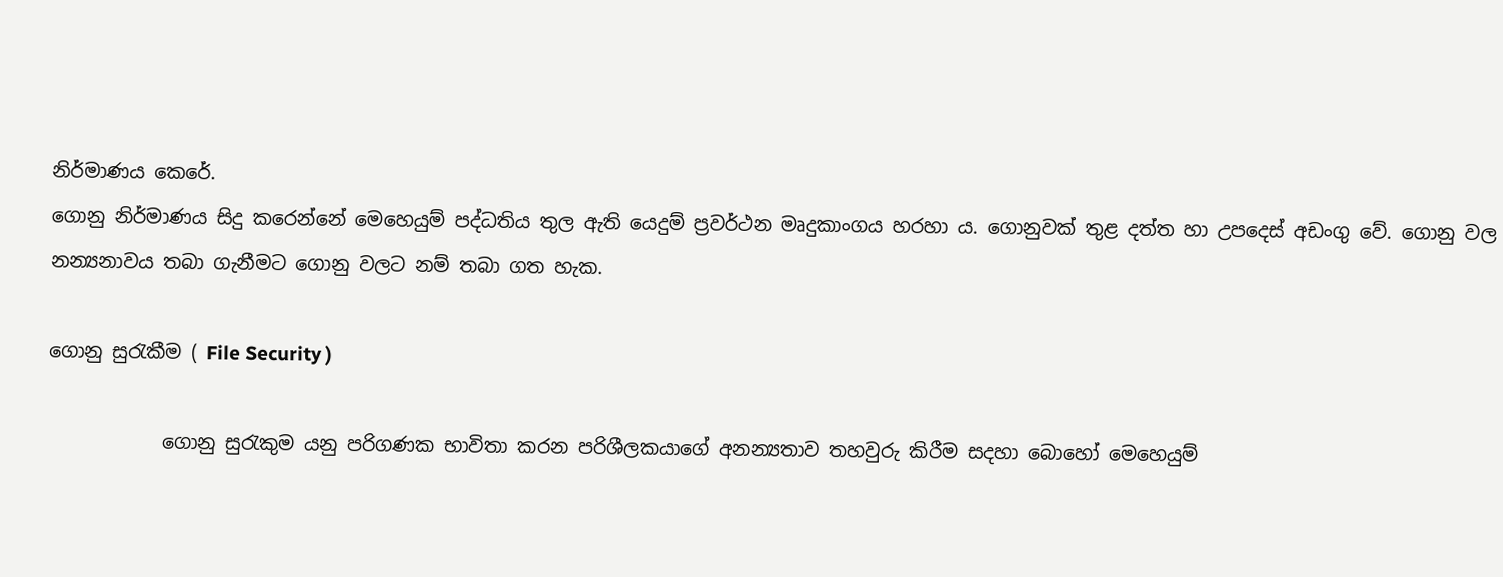නිර්මාණය කෙරේ.
ගොනු නිර්මාණය සිදු කරෙන්නේ මෙහෙයුම් පද්ධතිය තුල ඇති යෙදුම් ප්‍රවර්ථන මෘදුකාංගය හරහා ය. ගොනුවක් තුළ දත්ත හා උපදෙස් අඩංගු වේ. ගොනු වල නන්‍යනාවය තබා ගැනීමට ගොනු වලට නම් තබා ගත හැක.

ගොනු සුරැකීම ( File Security )

            ගොනු සුරැකුම යනු පරිගණක භාවිතා කරන පරිශීලකයාගේ අනන්‍යතාව තහවුරු කිරීම සදහා බොහෝ මෙහෙයුම්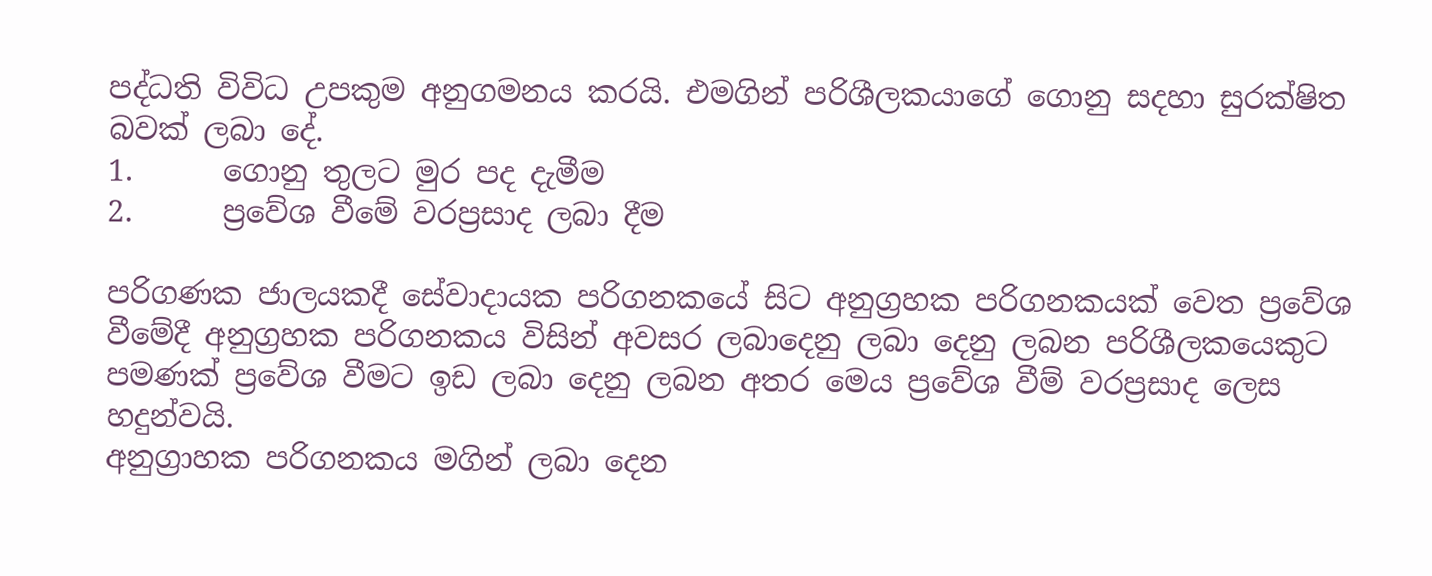පද්ධති විවිධ උපකුම අනුගමනය කරයි. එමගින් පරිශීලකයාගේ ගොනු සදහා සුරක්ෂිත බවක් ලබා දේ.
1.      ගොනු තුලට මුර පද දැමීම
2.      ප්‍රවේශ වීමේ වරප්‍රසාද ලබා දීම

පරිගණක ජාලයකදී සේවාදායක පරිගනකයේ සිට අනුග්‍රහක පරිගනකයක් වෙත ප්‍රවේශ වීමේදී අනුග්‍රහක පරිගනකය විසින් අවසර ලබාදෙනු ලබා දෙනු ලබන පරිශීලකයෙකුට පමණක් ප්‍රවේශ වීමට ඉඩ ලබා දෙනු ලබන අතර මෙය ප්‍රවේශ වීම් වරප්‍රසාද ලෙස හදුන්වයි.
අනුග්‍රාහක පරිගනකය මගින් ලබා දෙන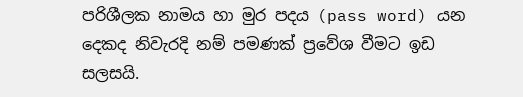පරිශීලක නාමය හා මුර පදය (pass word) යන දෙකද නිවැරදි නම් පමණක් ප්‍රවේශ වීමට ඉඩ සලසයි.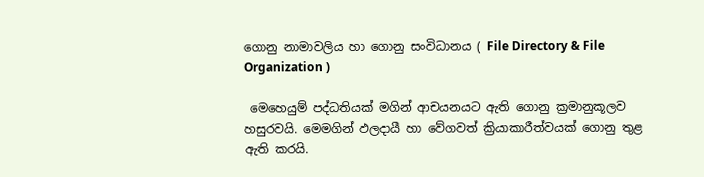ගොනු නාමාවලිය හා ගොනු සංවිධානය ( File Directory & File Organization )

 මෙහෙයුම් පද්ධතියක් මගින් ආචයනයට ඇති ගොනු ක්‍රමානුකූලව හසුරවයි. මෙමගින් ඵලදායී හා වේගවත් ක්‍රියාකාරීත්වයක් ගොනු තුළ ඇති කරයි.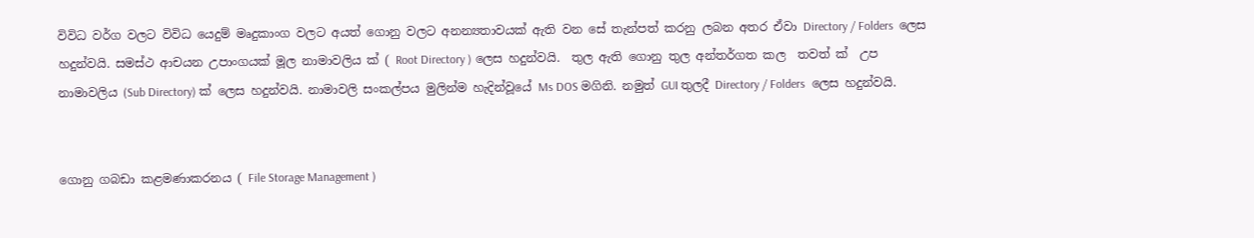විවිධ වර්ග වලට විවිධ යෙදුම් මෘදුකාංග වලට අයත් ගොනු වලට අනන්‍යතාවයක් ඇති වන සේ තැන්පත් කරනු ලබන අතර ඒවා Directory / Folders  ලෙස හදුන්වයි. සමස්ථ ආචයන උපාංගයක් මූල නාමාවලිය ක් ( Root Directory ) ලෙස හදුන්වයි.  තුල ඇති ගොනු තුල අන්තර්ගත කල  තවත් ක්  උප නාමාවලිය (Sub Directory) ක් ලෙස හදුන්වයි. නාමාවලි සංකල්පය මුලින්ම හැදින්වූයේ Ms DOS මගිනි. නමුත් GUI තුලදී Directory / Folders  ලෙස හදුන්වයි.


ගොනු ගබඩා කළමණාකරනය ( File Storage Management )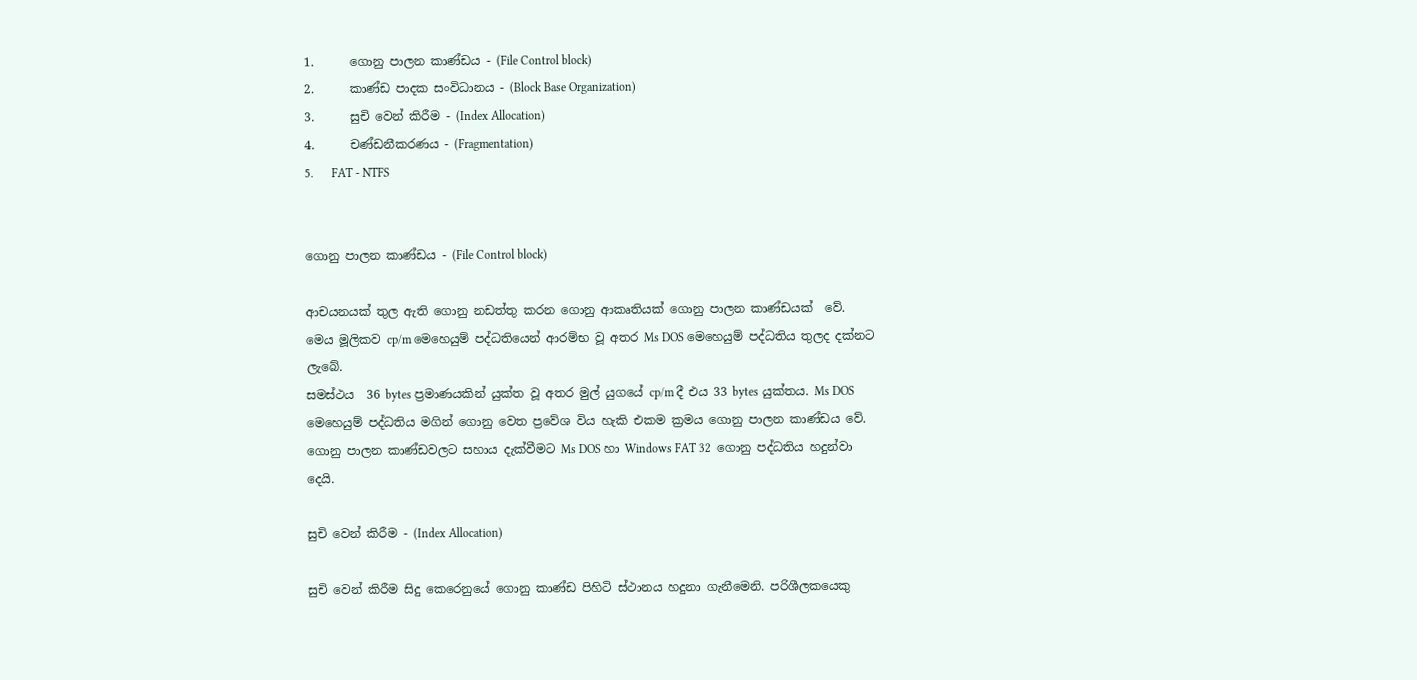1.      ගොනු පාලන කාණ්ඩය - (File Control block)
2.      කාණ්ඩ පාදක සංවිධානය - (Block Base Organization)
3.      සුචි වෙන් කිරීම - (Index Allocation)
4.      චණ්ඩනීකරණය - (Fragmentation)
5.      FAT - NTFS


ගොනු පාලන කාණ්ඩය - (File Control block)

ආචයනයක් තුල ඇති ගොනු නඩත්තු කරන ගොනු ආකෘතියක් ගොනු පාලන කාණ්ඩයක්  වේ.
මෙය මූලිකව cp/m මෙහෙයුම් පද්ධතියෙන් ආරම්භ වූ අතර Ms DOS මෙහෙයුම් පද්ධතිය තුලද දක්නට ලැබේ.
සමස්ථය  36 bytes ප්‍රමාණයකින් යුක්ත වූ අතර මුල් යුගයේ cp/m දී එය 33 bytes යුක්තය. Ms DOS මෙහෙයුම් පද්ධතිය මගින් ගොනු වෙත ප්‍රවේශ විය හැකි එකම ක්‍රමය ගොනු පාලන කාණ්ඩය වේ.
ගොනු පාලන කාණ්ඩවලට සහාය දැක්වීමට Ms DOS හා Windows FAT 32  ගොනු පද්ධතිය හදුන්වා දෙයි.

සුචි වෙන් කිරීම - (Index Allocation)

සුචි වෙන් කිරීම සිදු කෙරෙනුයේ ගොනු කාණ්ඩ පිහිටි ස්ථානය හදුනා ගැනීමෙනි. පරිශීලකයෙකු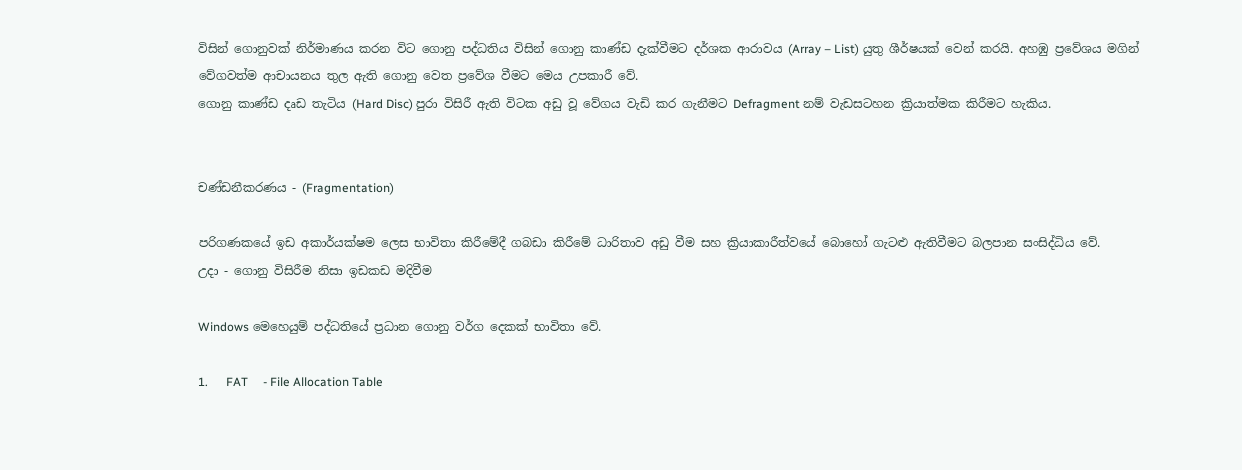විසින් ගොනුවක් නිර්මාණය කරන විට ගොනු පද්ධතිය විසින් ගොනු කාණ්ඩ දැක්වීමට දර්ශක ආරාවය (Array – List) යුතු ශීර්ෂයක් වෙන් කරයි. අහඹු ප්‍රවේශය මගින් වේගවත්ම ආචායනය තුල ඇති ගොනු වෙත ප්‍රවේශ වීමට මෙය උපකාරී වේ.
ගොනු කාණ්ඩ දෘඩ තැටිය (Hard Disc) පුරා විසිරී ඇති විටක අඩු වූ වේගය වැඩි කර ගැනීමට Defragment නම් වැඩසටහන ක්‍රියාත්මක කිරීමට හැකිය.


චණ්ඩනීකරණය - (Fragmentation)

පරිගණකයේ ඉඩ අකාර්යක්ෂම ලෙස භාවිතා කිරීමේදී ගබඩා කිරීමේ ධාරිතාව අඩු වීම සහ ක්‍රියාකාරීත්වයේ බොහෝ ගැටළු ඇතිවීමට බලපාන සංසිද්ධිය වේ.
උදා - ගොනු විසිරීම නිසා ඉඩකඩ මදිවීම

Windows මෙහෙයුම් පද්ධතියේ ප්‍රධාන ගොනු වර්ග දෙකක් භාවිතා වේ.

1.      FAT     - File Allocation Table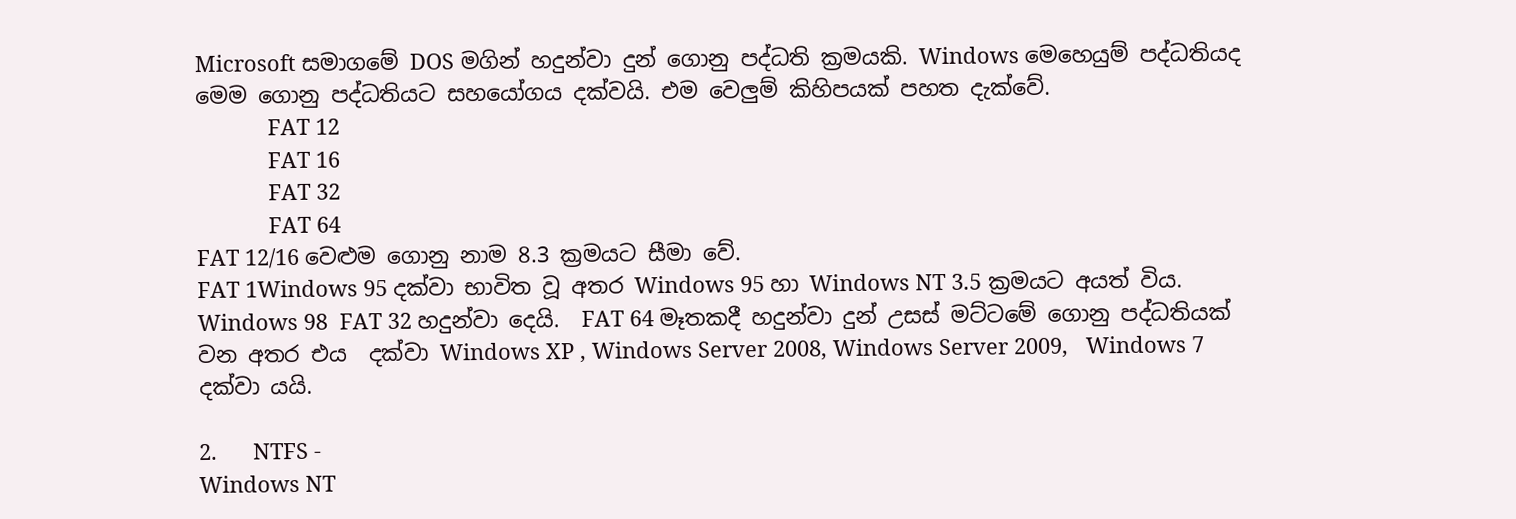Microsoft සමාගමේ DOS මගින් හදුන්වා දුන් ගොනු පද්ධති ක්‍රමයකි. Windows මෙහෙයුම් පද්ධතියද මෙම ගොනු පද්ධතියට සහයෝගය දක්වයි. එම වෙලුම් කිහිපයක් පහත දැක්වේ.
            FAT 12
            FAT 16
            FAT 32
            FAT 64
FAT 12/16 වෙළුම ගොනු නාම 8.3 ක්‍රමයට සීමා වේ.
FAT 1Windows 95 දක්වා භාවිත වූ අතර Windows 95 හා Windows NT 3.5 ක්‍රමයට අයත් විය.
Windows 98  FAT 32 හදුන්වා දෙයි.  FAT 64 මෑතකදී හදුන්වා දුන් උසස් මට්ටමේ ගොනු පද්ධතියක් වන අතර එය  දක්වා Windows XP , Windows Server 2008, Windows Server 2009,   Windows 7 දක්වා යයි.

2.      NTFS -
Windows NT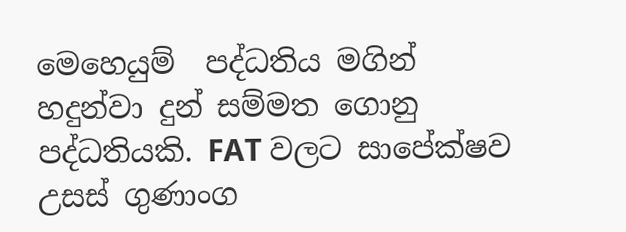මෙහෙයුම්  පද්ධතිය මගින් හදුන්වා දුන් සම්මත ගොනු පද්ධතියකි. FAT වලට සාපේක්ෂව උසස් ගුණාංග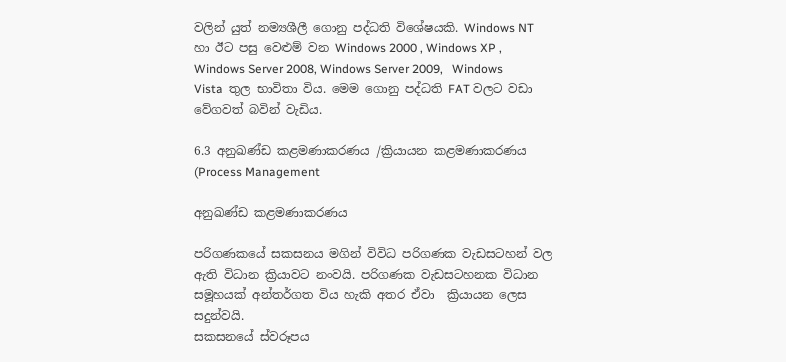වලින් යුත් නම්‍යශීලී ගොනු පද්ධති විශේෂයකි. Windows NT  හා ඊට පසු වෙළුම් වන Windows 2000 , Windows XP , Windows Server 2008, Windows Server 2009,   Windows Vista  තුල භාවිතා විය. මෙම ගොනු පද්ධති FAT වලට වඩා වේගවත් බවින් වැඩිය.

6.3 අනුඛණ්ඩ කළමණාකරණය /ක්‍රියායන කළමණාකරණය (Process Management

අනුඛණ්ඩ කළමණාකරණය

පරිගණකයේ සකසනය මගින් විවිධ පරිගණක වැඩසටහන් වල ඇති විධාන ක්‍රියාවට නංවයි. පරිගණක වැඩසටහනක විධාන සමූහයක් අන්තර්ගත විය හැකි අතර ඒවා  ක්‍රියායන ලෙස සදුන්වයි.
සකසනයේ ස්වරූපය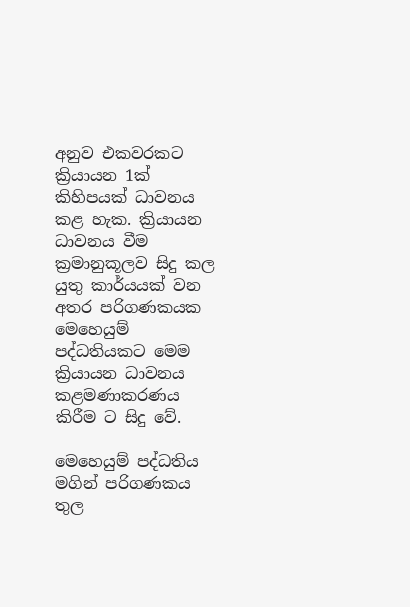අනුව එකවරකට ක්‍රියායන 1ක් කිහිපයක් ධාවනය කළ හැක. ක්‍රියායන ධාවනය වීම ක්‍රමානුකූලව සිදු කල යුතු කාර්යයක් වන අතර පරිගණකයක මෙහෙයුම් පද්ධතියකට මෙම ක්‍රියායන ධාවනය කළමණාකරණය කිරීම ට සිදු වේ.

මෙහෙයුම් පද්ධතිය මගින් පරිගණකය තුල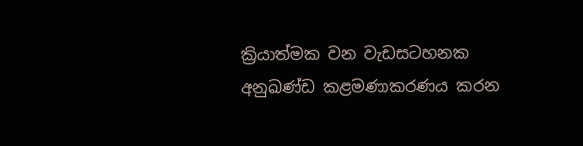ක්‍රියාත්මක වන වැඩසටහනක අනුඛණ්ඩ කළමණාකරණය කරන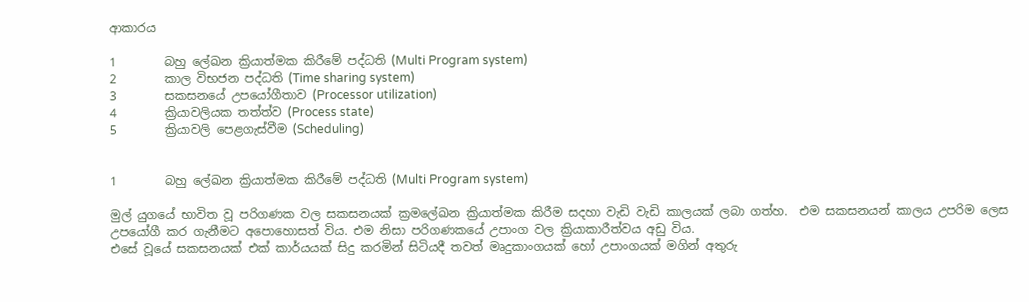ආකාරය

1        බහු ලේඛන ක්‍රියාත්මක කිරීමේ පද්ධති (Multi Program system)
2        කාල විභජන පද්ධති (Time sharing system)
3        සකසනයේ උපයෝගීතාව (Processor utilization)
4        ක්‍රියාවලියක තත්ත්ව (Process state)
5        ක්‍රියාවලි පෙළගැස්වීම (Scheduling)


1        බහු ලේඛන ක්‍රියාත්මක කිරීමේ පද්ධති (Multi Program system)

මුල් යුගයේ භාවිත වූ පරිගණක වල සකසනයක් ක්‍රමලේඛන ක්‍රියාත්මක කිරීම සදහා වැඩි වැඩි කාලයක් ලබා ගත්හ.  එම සකසනයන් කාලය උපරිම ලෙස උපයෝගී කර ගැනීමට අපොහොසත් විය. එම නිසා පරිගණකයේ උපාංග වල ක්‍රියාකාරීත්වය අඩු විය.
එසේ වූයේ සකසනයක් එක් කාර්යයක් සිදු කරමින් සිටියදී තවත් මෘදුකාංගයක් හෝ උපාංගයක් මගින් අතුරු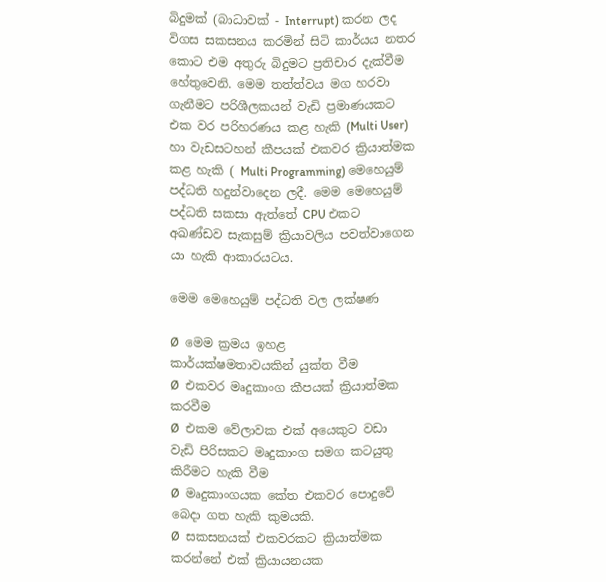බිදුමක් (බාධාවක් - Interrupt) කරන ලද විගස සකසනය කරමින් සිටි කාර්යය නතර කොට එම අතුරු බිදුමට ප්‍රතිචාර දැක්වීම හේතුවෙනි. මෙම තත්ත්වය මග හරවා ගැනීමට පරිශීලකයන් වැඩි ප්‍රමාණයකට එක වර පරිහරණය කළ හැකි (Multi User)  හා වැඩසටහන් කීපයක් එකවර ක්‍රියාත්මක කළ හැකි ( Multi Programming) මෙහෙයුම් පද්ධති හදුන්වාදෙන ලදී. මෙම මෙහෙයුම් පද්ධති සකසා ඇත්තේ CPU එකට අඛණ්ඩව සැකසුම් ක්‍රියාවලිය පවත්වාගෙන යා හැකි ආකාරයටය.

මෙම මෙහෙයුම් පද්ධති වල ලක්ෂණ

Ø  මෙම ක්‍රමය ඉහළ කාර්යක්ෂමතාවයකින් යුක්ත වීම
Ø  එකවර මෘදුකාංග කීපයක් ක්‍රියාත්මක කරවීම
Ø  එකම වේලාවක එක් අයෙකුට වඩා වැඩි පිරිසකට මෘදුකාංග සමග කටයුතු කිරීමට හැකි වීම
Ø  මෘදුකාංගයක කේත එකවර පොදුවේ බෙදා ගත හැකි කුමයකි.
Ø  සකසනයක් එකවරකට ක්‍රියාත්මක කරන්නේ එක් ක්‍රියායනයක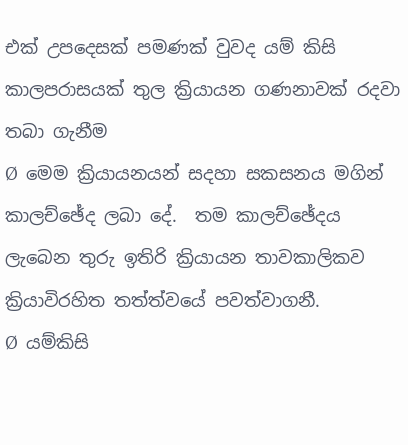එක් උපදෙසක් පමණක් වුවද යම් කිසි කාලපරාසයක් තුල ක්‍රියායන ගණනාවක් රදවා තබා ගැනීම
Ø  මෙම ක්‍රියායනයන් සදහා සකසනය මගින් කාලච්ඡේද ලබා දේ.  තම කාලච්ඡේදය ලැබෙන තුරු ඉතිරි ක්‍රියායන තාවකාලිකව ක්‍රියාවිරහිත තත්ත්වයේ පවත්වාගනී.
Ø  යම්කිසි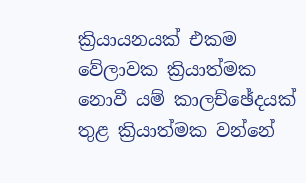ක්‍රියායනයක් එකම වේලාවක ක්‍රියාත්මක නොවී යම් කාලච්ඡේදයක් තුළ ක්‍රියාත්මක වන්නේ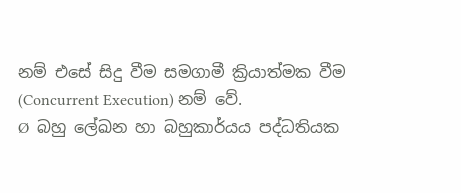නම් එසේ සිදු වීම සමගාමී ක්‍රියාත්මක වීම (Concurrent Execution) නම් වේ.
Ø  බහු ලේඛන හා බහුකාර්යය පද්ධතියක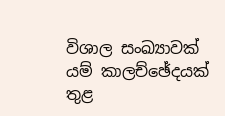විශාල සංඛ්‍යාවක් යම් කාලච්ඡේදයක් තුළ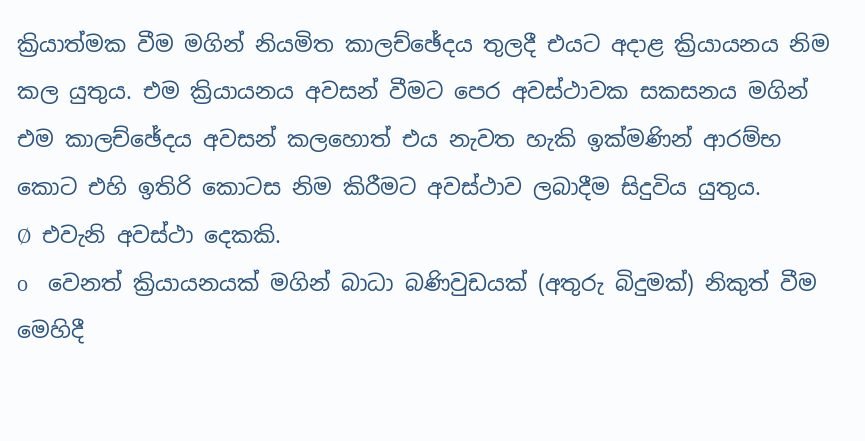ක්‍රියාත්මක වීම මගින් නියමිත කාලච්ඡේදය තුලදී එයට අදාළ ක්‍රියායනය නිම කල යුතුය. එම ක්‍රියායනය අවසන් වීමට පෙර අවස්ථාවක සකසනය මගින් එම කාලච්ඡේදය අවසන් කලහෙ‍ාත් එය නැවත හැකි ඉක්මණින් ආරම්භ කොට එහි ඉතිරි කොටස නිම කිරීමට අවස්ථාව ලබාදීම සිදුවිය යුතුය.
Ø  එවැනි අවස්ථා දෙකකි.
o    වෙනත් ක්‍රියායනයක් මගින් බාධා බණිවුඩයක් (අතුරු බිදුමක්) නිකුත් වීම
මෙහිදී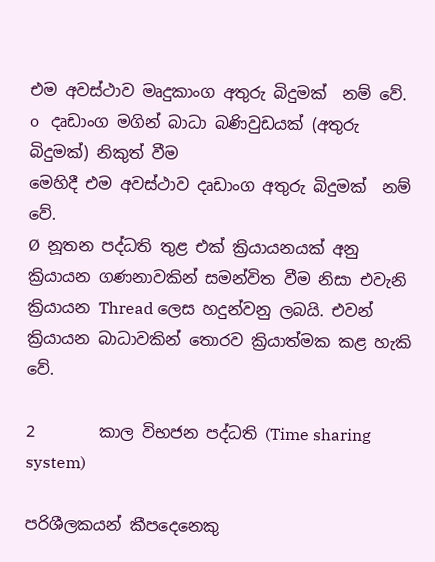එම අවස්ථාව මෘදුකාංග අතුරු බිදුමක්  නම් වේ.
o   දෘඩාංග මගින් බාධා බණිවුඩයක් (අතුරු බිදුමක්) නිකුත් වීම
මෙහිදී එම අවස්ථාව දෘඩාංග අතුරු බිදුමක්  නම් වේ.
Ø  නූතන පද්ධති තුළ එක් ක්‍රියායනයක් අනු ක්‍රියායන ගණනාවකින් සමන්විත වීම නිසා එවැනි ක්‍රියායන Thread ලෙස හදුන්වනු ලබයි. එවන් ක්‍රියායන බාධාවකින් තොරව ක්‍රියාත්මක කළ හැකි වේ.

2        කාල විභජන පද්ධති (Time sharing system)

පරිශීලකයන් කීපදෙනෙකු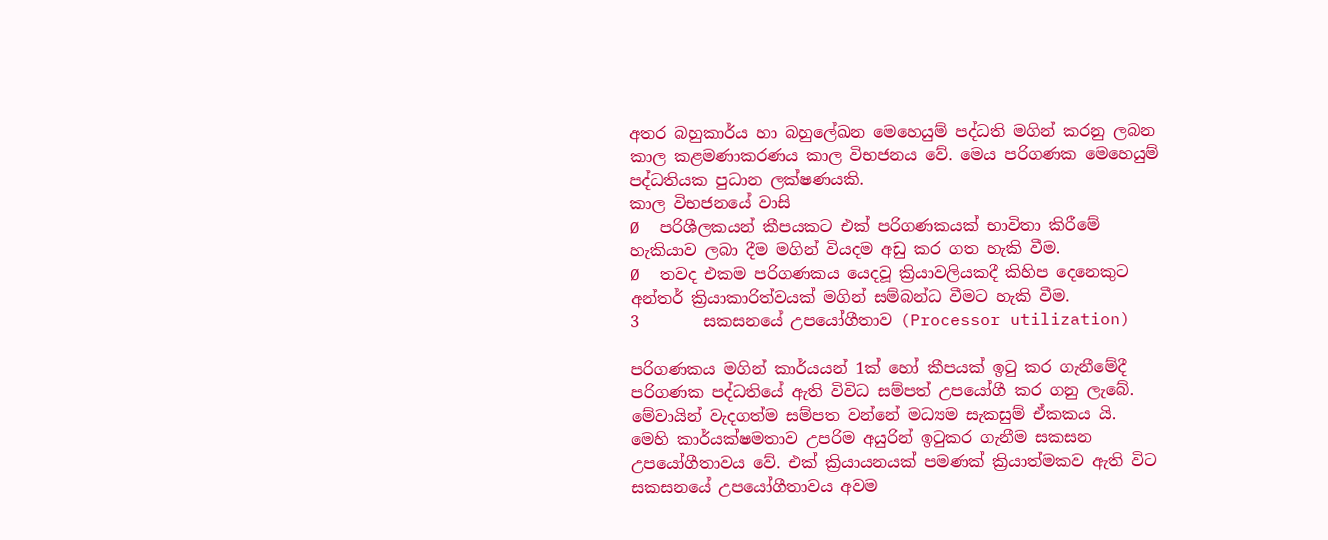අතර බහුකාර්ය හා බහුලේඛන මෙහෙයුම් පද්ධති මගින් කරනු ලබන කාල කළමණාකරණය කාල විභජනය වේ. මෙය පරිගණක මෙහෙයුම් පද්ධතියක පුධාන ලක්ෂණයකි.
කාල විභජනයේ වාසි
Ø  පරිශීලකයන් කීපයකට එක් පරිගණකයක් භාවිතා කිරීමේ හැකියාව ලබා දීම මගින් වියදම අඩු කර ගත හැකි වීම.
Ø  තවද එකම පරිගණකය යෙදවූ ක්‍රියාවලියකදී කිහිප දෙනෙකුට අන්තර් ක්‍රියාකාරිත්වයක් මගින් සම්බන්ධ වීමට හැකි වීම.
3        සකසනයේ උපයෝගීතාව (Processor utilization)

පරිගණකය මගින් කාර්යයන් 1ක් හෝ කීපයක් ඉටු කර ගැනීමේදී පරිගණක පද්ධතියේ ඇති විවිධ සම්පත් උපයෝගී කර ගනු ලැබේ. මේවායින් වැදගත්ම සම්පත වන්නේ මධ්‍යම සැකසුම් ඒකකය යි.
මෙහි කාර්යක්ෂමතාව උපරිම අයුරින් ඉටුකර ගැනීම සකසන උපයෝගීතාවය වේ. එක් ක්‍රියායනයක් පමණක් ක්‍රියාත්මකව ඇති විට සකසනයේ උපයෝගීතාවය අවම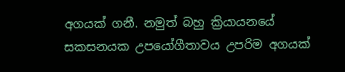අගයක් ගනී. නමුත් බහු ක්‍රියායනයේ සකසනයක උපයෝගීතාවය උපරිම අගයක්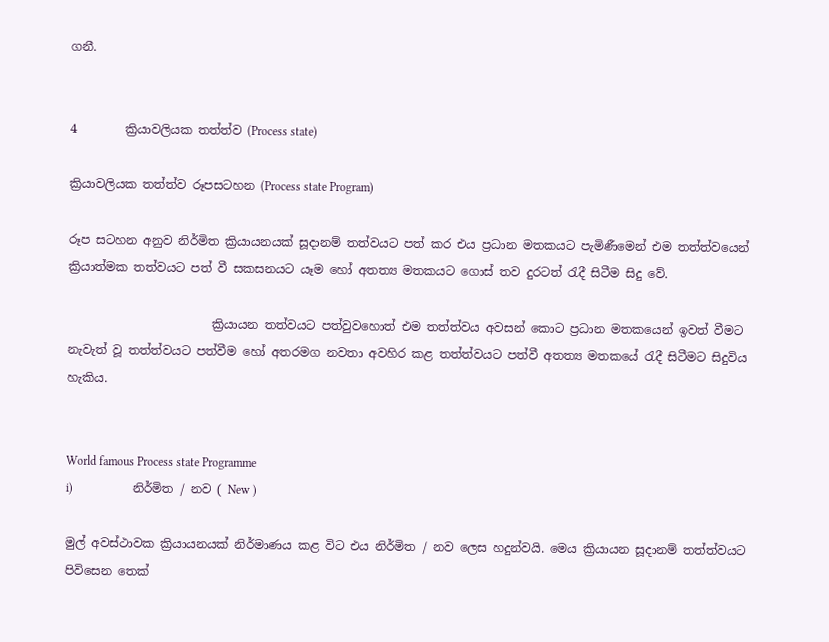ගනී.


4        ක්‍රියාවලියක තත්ත්ව (Process state)

ක්‍රියාවලියක තත්ත්ව රූපසටහන (Process state Program)

රූප සටහන අනුව නිර්මිත ක්‍රියායනයක් සූදානම් තත්වයට පත් කර එය ප්‍රධාන මතකයට පැමිණීමෙන් එම තත්ත්වයෙන් ක්‍රියාත්මක තත්වයට පත් වී සකසනයට යෑම හෝ අතත්‍ය මතකයට ගොස් තව දුරටත් රැදී සිටීම සිදු වේ.

                        ක්‍රියායන තත්වයට පත්වුවහෙ‍ාත් එම තත්ත්වය අවසන් කොට ප්‍රධාන මතකයෙන් ඉවත් වීමට නැවැත් වූ තත්ත්වයට පත්වීම හෝ අතරමග නවතා අවහිර කළ තත්ත්වයට පත්වී අතත්‍ය මතකයේ රැදී සිටීමට සිදුවිය හැකිය.


World famous Process state Programme
i)                    නිර්මිත / නව ( New )

මුල් අවස්ථාවක ක්‍රියායනයක් නිර්මාණය කළ විට එය නිර්මිත / නව ලෙස හදුන්වයි. මෙය ක්‍රිය‍ායන සූදානම් තත්ත්වයට පිවිසෙන තෙක්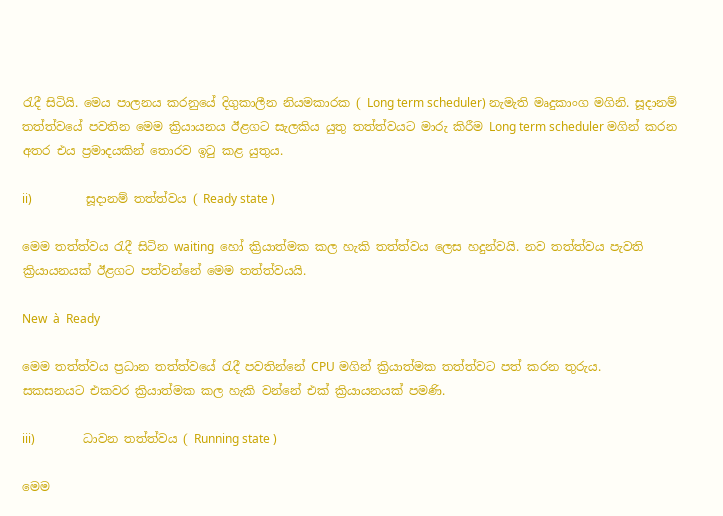රැදී සිටියි. මෙය පාලනය කරනුයේ දිගුකාලීන නියමකාරක ( Long term scheduler) නැමැති මෘදුකාංග මගිනි. සූදානම් තත්ත්වයේ පවතින මෙම ක්‍රියායනය ඊළගට සැලකිය යුතු තත්ත්වයට මාරු කිරීම Long term scheduler මගින් කරන අතර එය ප්‍රමාදයකින් තොරව ඉටු කළ යුතුය.

ii)                  සූදානම් තත්ත්වය ( Ready state )

මෙම තත්ත්වය රැදී සිටින waiting  හෝ ක්‍රියාත්මක කල හැකි තත්ත්වය ලෙස හදුන්වයි. නව තත්ත්වය පැවති ක්‍රියායනයක් ඊළගට පත්වන්නේ මෙම තත්ත්වයයි.

New  à  Ready

මෙම තත්ත්වය ප්‍රධාන තත්ත්වයේ රැදී පවතින්නේ CPU මගින් ක්‍රියාත්මක තත්ත්වට පත් කරන තුරුය.
සකසනයට එකවර ක්‍රියාත්මක කල හැකි වන්නේ එක් ක්‍රියායනයක් පමණි.

iii)                ධාවන තත්ත්වය ( Running state )

මෙම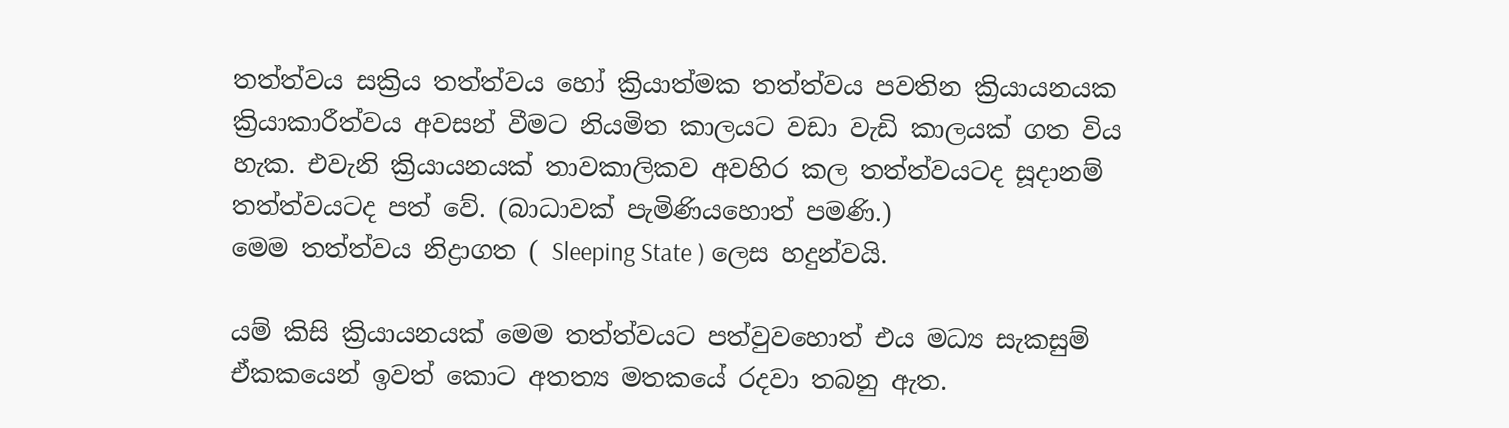තත්ත්වය සක්‍රිය තත්ත්වය හෝ ක්‍රියාත්මක තත්ත්වය පවතින ක්‍රියායනයක ක්‍රියාකාරීත්වය අවසන් වීමට නියමිත කාලයට වඩා වැඩි කාලයක් ගත විය හැක. එවැනි ක්‍රියායනයක් තාවකාලිකව අවහිර කල තත්ත්වයටද සූදානම් තත්ත්වයටද පත් වේ. (බාධාවක් පැමිණියහොත් පමණි.)
මෙම තත්ත්වය නිද්‍රාගත ( Sleeping State ) ලෙස හදුන්වයි.

යම් කිසි ක්‍රියායනයක් මෙම තත්ත්වයට පත්වුවහොත් එය මධ්‍ය සැකසුම් ඒකකයෙන් ඉවත් කොට අතත්‍ය මතකයේ රදවා තබනු ඇත.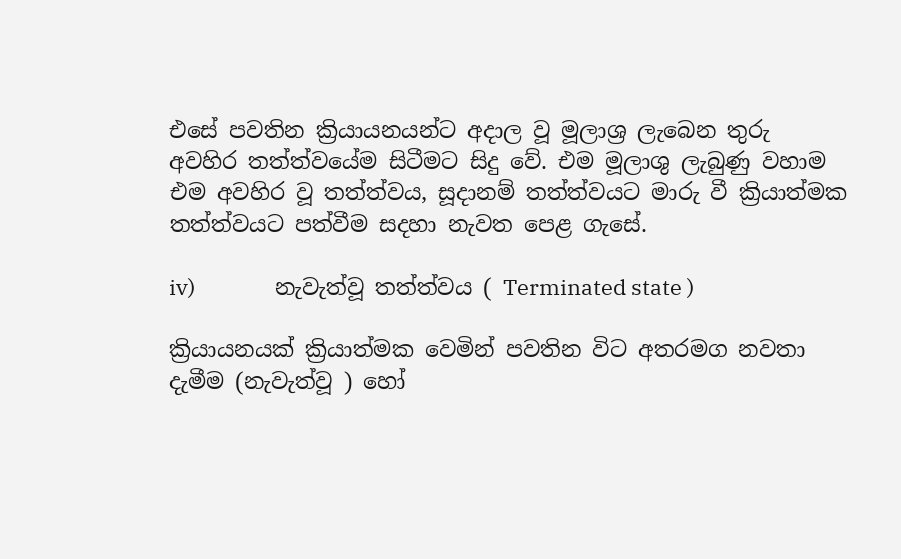එසේ පවතින ක්‍රියායනයන්ට අදාල වූ මූලාශ්‍ර ලැබෙන තුරු අවහිර තත්ත්වයේම සිටීමට සිදු වේ. එම මූලාශු ලැබුණු වහාම එම අවහිර වූ තත්ත්වය, සූදානම් තත්ත්වයට මාරු වී ක්‍රියාත්මක තත්ත්වයට පත්වීම සදහා නැවත පෙළ ගැසේ.

iv)                නැවැත්වූ තත්ත්වය ( Terminated state )

ක්‍රියායනයක් ක්‍රියාත්මක වෙමින් පවතින විට අතරමග නවතා දැමීම (නැවැත්වූ ) හෝ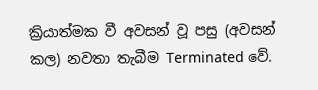ක්‍රියාත්මක වී අවසන් වූ පසු (අවසන් කල) නවතා තැබීම Terminated වේ.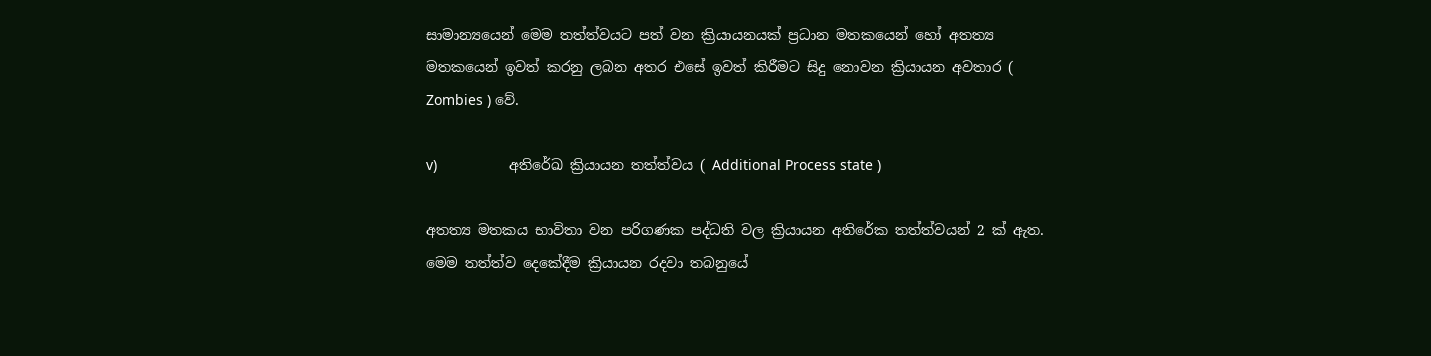සාමාන්‍යයෙන් මෙම තත්ත්වයට පත් වන ක්‍රියායනයක් ප්‍රධාන මතකයෙන් හෝ අතත්‍ය මතකයෙන් ඉවත් කරනු ලබන අතර එසේ ඉවත් කිරීමට සිදු නොවන ක්‍රියායන අවතාර ( Zombies ) වේ.

v)                  අතිරේඛ ක්‍රියායන තත්ත්වය ( Additional Process state )

අතත්‍ය මතකය භාවිතා වන පරිගණක පද්ධති වල ක්‍රියායන අතිරේක තත්ත්වයන් 2 ක් ඇත. මෙම තත්ත්ව දෙකේදීම ක්‍රියායන රදවා තබනුයේ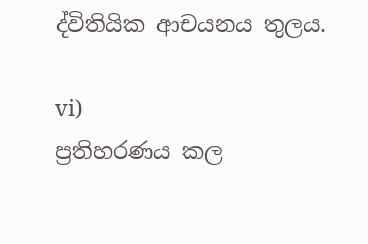ද්විතියික ආචයනය තුලය.

vi)                ප්‍රතිහරණය කල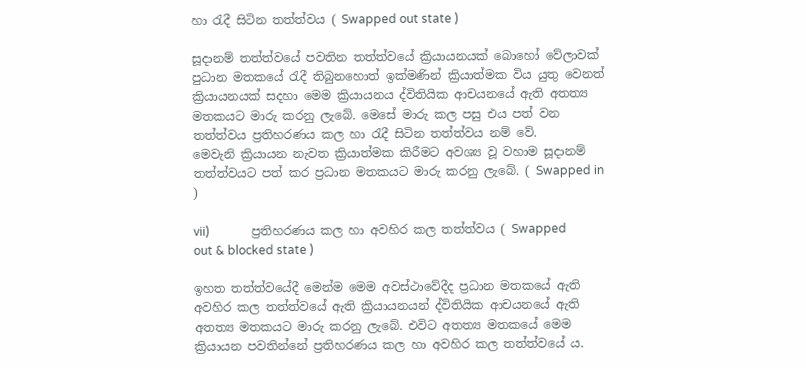හා රැදී සිටින තත්ත්වය ( Swapped out state )

සූදානම් තත්ත්වයේ පවතින තත්ත්වයේ ක්‍රියායනයක් බොහෝ වේලාවක් පුධාන මතකයේ රැදී තිබුනහොත් ඉක්මණින් ක්‍රියාත්මක විය යුතු වෙනත් ක්‍රියායනයක් සදහා මෙම ක්‍රියායනය ද්විතියික ආචයනයේ ඇති අතත්‍ය මතකයට මාරු කරනු ලැබේ. මෙසේ මාරු කල පසු එය පත් වන තත්ත්වය ප්‍රතිහරණය කල හා රැදී සිටින තත්ත්වය නම් වේ.
මෙවැනි ක්‍රියායන නැවත ක්‍රියාත්මක කිරීමට අවශ්‍ය වූ වහාම සූදානම් තත්ත්වයට පත් කර ප්‍රධාන මතකයට මාරු කරනු ලැබේ. ( Swapped in )

vii)              ප්‍රතිහරණය කල හා අවහිර කල තත්ත්වය ( Swapped out & blocked state )

ඉහත තත්ත්වයේදී මෙන්ම මෙම අවස්ථාවේදීද ප්‍රධාන මතකයේ ඇති අවහිර කල තත්ත්වයේ ඇති ක්‍රියායනයන් ද්විතියික ආචයනයේ ඇති අතත්‍ය මතක‍යට මාරු කරනු ලැබේ. එවිට අතත්‍ය මතකයේ මෙම ක්‍රියායන පවතින්නේ ප්‍රතිහරණය කල හා අවහිර කල තත්ත්වයේ ය.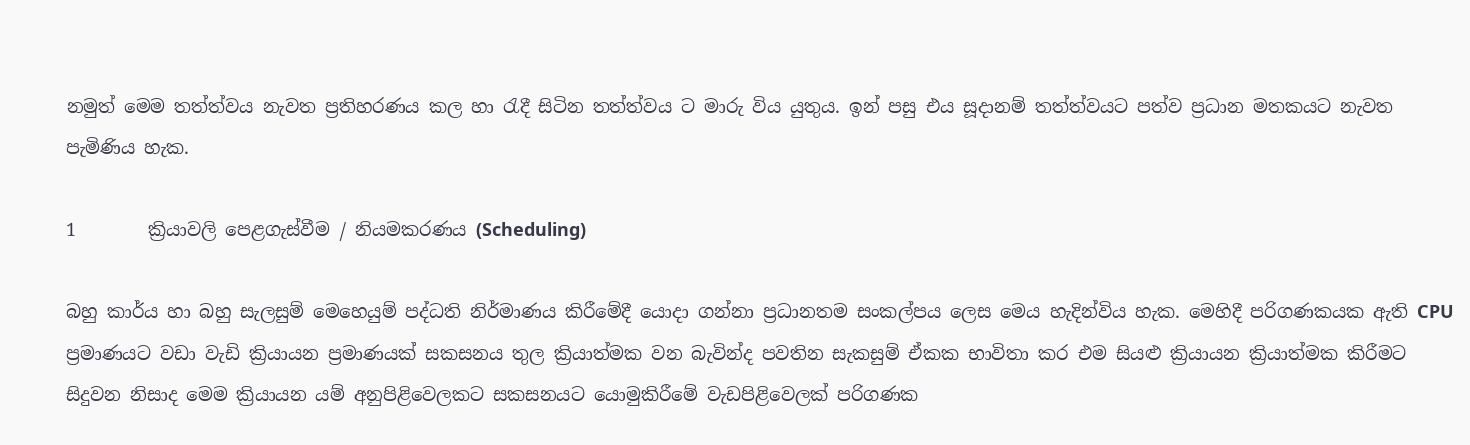නමුත් මෙම තත්ත්වය නැවත ප්‍රතිහරණය කල හා රැදී සිටින තත්ත්වය ට මාරු විය යුතුය. ඉන් පසු එය සූදානම් තත්ත්වයට පත්ව ප්‍රධාන මතකයට නැවත පැමිණිය හැක.

1        ක්‍රියාවලි පෙළගැස්වීම / නියමකරණය (Scheduling)

බහු කාර්ය හා බහු සැලසුම් මෙහෙයුම් පද්ධති නිර්මාණය කිරීමේදී යොදා ගන්නා ප්‍රධානතම සංකල්පය ලෙස මෙය හැදින්විය හැක. මෙහිදී පරිගණකයක ඇති CPU ප්‍රමාණයට වඩා වැඩි ක්‍රියායන ප්‍රමාණයක් සකසනය තුල ක්‍රියාත්මක වන බැවින්ද පවතින සැකසුම් ඒකක භාවිතා කර එම සියළු ක්‍රියායන ක්‍රියාත්මක කිරීමට සිදුවන නිසාද මෙම ක්‍රියායන යම් අනුපිළිවෙලකට සකසනයට යොමුකිරීමේ වැඩපිළිවෙලක් පරිගණක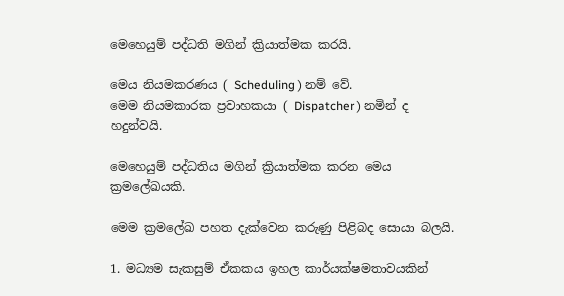මෙහෙයුම් පද්ධති මගින් ක්‍රියාත්මක කරයි.

මෙය නියමකරණය ( Scheduling ) නම් වේ.
මෙම නියමකාරක ප්‍රවාහකයා ( Dispatcher ) නමින් ද හදුන්වයි.

මෙහෙයුම් පද්ධතිය මගින් ක්‍රියාත්මක කරන මෙය ක්‍රමලේඛයකි.

මෙම ක්‍රමලේඛ පහත දැක්වෙන කරුණු පිළිබද සොයා බලයි.

1. මධ්‍යම සැකසුම් ඒකකය ඉහල කාර්යක්ෂමතාවයකින්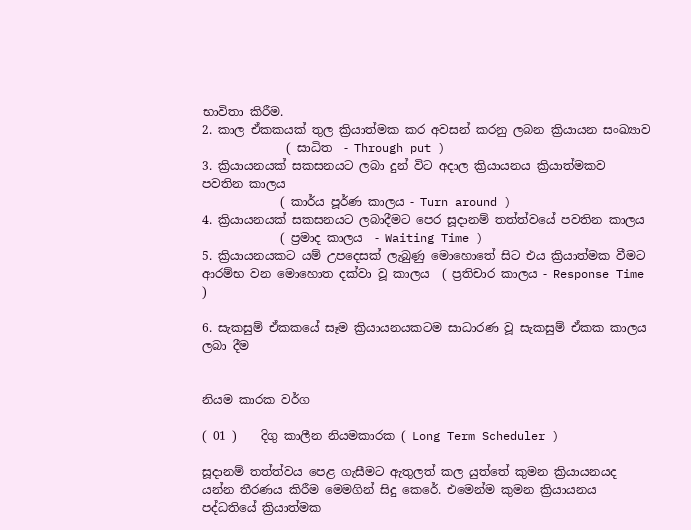භාවිතා කිරීම.
2. කාල ඒකකයක් තුල ක්‍රියාත්මක කර අවසන් කරනු ලබන ක්‍රියායන සංඛ්‍යාව
              ( සාධිත  - Through put )
3. ක්‍රියායනයක් සකසනයට ලබා දුන් විට අදාල ක්‍රියායනය ක්‍රියාත්මකව පවතින කාලය
             ( කාර්ය පූර්ණ කාලය - Turn around )
4. ක්‍රියායනයක් සකසනයට ලබාදීමට පෙර සූදානම් තත්ත්වයේ පවතින කාලය
             ( ප්‍රමාද කාලය  - Waiting Time )
5. ක්‍රියායනයකට යම් උපදෙසක් ලැබුණු මොහොතේ සිට එය ක්‍රියාත්මක වීමට ආරම්භ වන මොහොත දක්වා වූ කාලය  ( ප්‍රතිචාර කාලය - Response Time )

6. සැකසුම් ඒකකයේ සෑම ක්‍රියායනයකටම සාධාරණ වූ සැකසුම් ඒකක කාලය ලබා දීම


නියම කාරක වර්ග

( 01 )    දිගු කාලීන නියමකාරක ( Long Term Scheduler )

සූදානම් තත්ත්වය පෙළ ගැසීමට ඇතුලත් කල යුත්තේ කුමන ක්‍රියායනයද යන්න තීරණය කිරීම මෙමගින් සිදු කෙරේ. එමෙන්ම කුමන ක්‍රියායනය පද්ධතියේ ක්‍රියාත්මක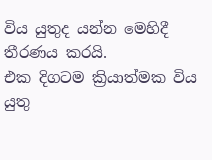විය යුතුද යන්න මෙහිදී තීරණය කරයි.
එක දිගටම ක්‍රියාත්මක විය යුතු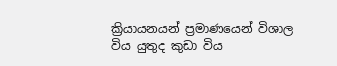ක්‍රියායනයන් ප්‍රමාණයෙන් විශාල විය යුතුද කුඩා විය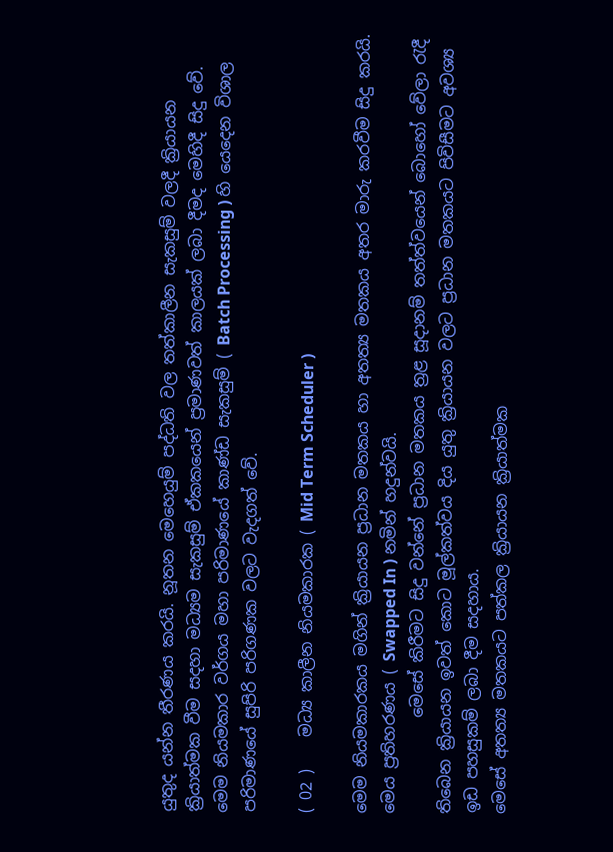යුතුද යන්න තීරණය කරයි. නූතන මෙහෙයුම් පද්ධති වල තත්කාලීන සැකසුම් වලදී ක්‍රියායන ක්‍රියාත්මක වීම සදහා මධ්‍යම සැකසුම් ඒකකයෙන් ප්‍රමාණවත් කාලයක් ලබා දීමද මෙහිදී සිදු වේ.
මෙම නියමකාර වර්ගය මහා පරිමාණයේ කාණ්ඩ සැකසුම් ( Batch Processing ) හි යෙදෙන විශාල පරිමාණයේ සුපිරි පරිගණක වලට වැදගත් වේ.

( 02 )    මධ්‍ය කාලීන නියමකාරක ( Mid Term Scheduler )

මෙම නියමකාරකය මගින් ක්‍රියායන ප්‍රධාන මතකය හා අතත්‍ය මතකය අතර මාරු කරවීම සිදු කරයි. මෙය ප්‍රතිහරණය ( Swapped In ) නමින් හදුන්වයි.
            මෙසේ කිරීමට සිදු වන්නේ ප්‍රධාන මතකය ත්‍රළ සූදානම් තත්ත්වයෙන් බොහෝ වේලා රැදී තිබෙන ක්‍රියායන ඉවත් කොට මූල්කත්වය දිය යුතු ක්‍රියායන වලට ප්‍රධාන මතකයට පිවිසීමට අවශ්‍ය ඉඩ පහසුකම් ලබා දීම සදහාය.
මෙසේ අතත්‍ය මතකයට පත්කල ක්‍රියායන ක්‍රියාත්මක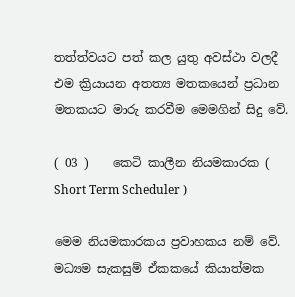තත්ත්වයට පත් කල යුතු අවස්ථා වලදී එම ක්‍රියායන අතත්‍ය මතකයෙන් ප්‍රධාන මතකයට මාරු කරවීම මෙමගින් සිදු වේ.

( 03 )    කෙටි කාලීන නියමකාරක ( Short Term Scheduler )

මෙම නියමකාරකය ප්‍රවාහකය නම් වේ.
මධ්‍යම සැකසුම් ඒකකයේ කියාත්මක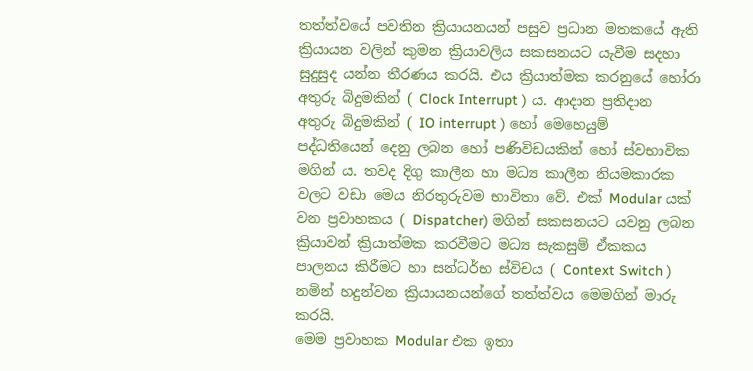තත්ත්වයේ පවතින ක්‍රියායනයන් පසුව ප්‍රධාන මතකයේ ඇති ක්‍රියායන වලින් කුමන ක්‍රියාවලිය සකසනයට යැවීම සදහා සුදුසුද යන්න තීරණය කරයි. එය ක්‍රියාත්මක කරනුයේ හෝරා අතුරු බිදුමකින් ( Clock Interrupt ) ය. ආදාන ප්‍රතිදාන අතුරු බිදුමකින් ( IO interrupt ) හෝ මෙහෙයුම් පද්ධතියෙන් දෙනු ලබන හෝ පණිවිඩයකින් හෝ ස්වභාවික මගින් ය. තවද දිගු කාලීන හා මධ්‍ය කාලීන නියමකාරක වලට වඩා මෙය නිරතුරුවම භාවිතා වේ. එක් Modular යක් වන ප්‍රවාහකය ( Dispatcher) මගින් සකසනයට යවනු ලබන ක්‍රියාවන් ක්‍රියාත්මක කරවීමට මධ්‍ය සැකසුම් ඒකකය පාලනය කිරීමට හා සන්ධර්භ ස්විචය ( Context Switch ) නමින් හදුන්වන ක්‍රියායනයන්ගේ තත්ත්වය මෙමගින් මාරු කරයි.
මෙම ප්‍රවාහක Modular එක ඉතා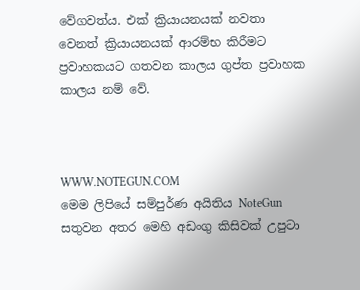වේගවත්ය. එක් ක්‍රියායනයක් නවතා වෙනත් ක්‍රියායනයක් ආරම්භ කිරීමට ප්‍රවාහකයට ගතවන කාලය ගුප්ත ප්‍රවාහක කාලය නම් වේ.



WWW.NOTEGUN.COM
මෙම ලිපියේ සම්පුර්ණ අයිතිය NoteGun සතුවන අතර මෙහි අඩංගු කිසිවක් උපුටා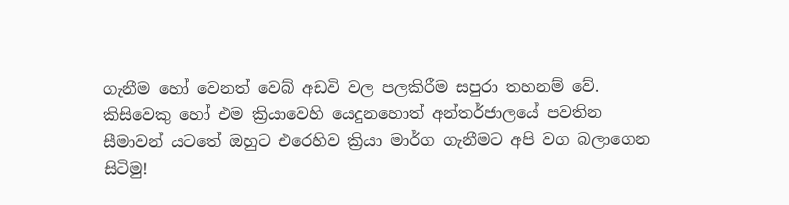ගැනීම හෝ වෙනත් වෙබ් අඩවි වල පලකිරීම සපුරා තහනම් වේ. කිසිවෙකු හෝ එම ක්‍රියාවෙහි යෙදුනහොත් අන්තර්ජාලයේ පවතින සීමාවන් යටතේ ඔහුට එරෙහිව ක්‍රියා මාර්ග ගැනීමට අපි වග බලාගෙන සිටිමු!